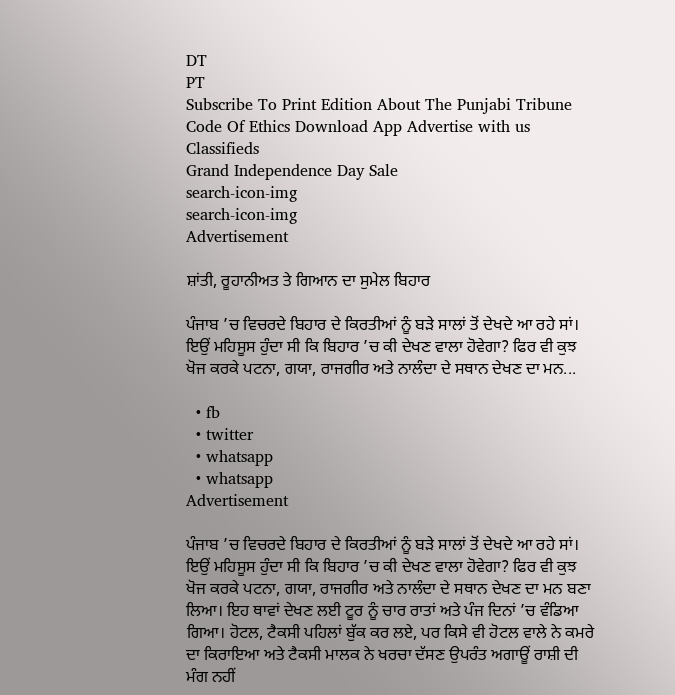DT
PT
Subscribe To Print Edition About The Punjabi Tribune Code Of Ethics Download App Advertise with us Classifieds
Grand Independence Day Sale
search-icon-img
search-icon-img
Advertisement

ਸ਼ਾਂਤੀ, ਰੂਹਾਨੀਅਤ ਤੇ ਗਿਆਨ ਦਾ ਸੁਮੇਲ ਬਿਹਾਰ

ਪੰਜਾਬ ’ਚ ਵਿਚਰਦੇ ਬਿਹਾਰ ਦੇ ਕਿਰਤੀਆਂ ਨੂੰ ਬੜੇ ਸਾਲਾਂ ਤੋਂ ਦੇਖਦੇ ਆ ਰਹੇ ਸਾਂ। ਇਉਂ ਮਹਿਸੂਸ ਹੁੰਦਾ ਸੀ ਕਿ ਬਿਹਾਰ ’ਚ ਕੀ ਦੇਖਣ ਵਾਲਾ ਹੋਵੇਗਾ? ਫਿਰ ਵੀ ਕੁਝ ਖੋਜ ਕਰਕੇ ਪਟਨਾ, ਗਯਾ, ਰਾਜਗੀਰ ਅਤੇ ਨਾਲੰਦਾ ਦੇ ਸਥਾਨ ਦੇਖਣ ਦਾ ਮਨ...

  • fb
  • twitter
  • whatsapp
  • whatsapp
Advertisement

ਪੰਜਾਬ ’ਚ ਵਿਚਰਦੇ ਬਿਹਾਰ ਦੇ ਕਿਰਤੀਆਂ ਨੂੰ ਬੜੇ ਸਾਲਾਂ ਤੋਂ ਦੇਖਦੇ ਆ ਰਹੇ ਸਾਂ। ਇਉਂ ਮਹਿਸੂਸ ਹੁੰਦਾ ਸੀ ਕਿ ਬਿਹਾਰ ’ਚ ਕੀ ਦੇਖਣ ਵਾਲਾ ਹੋਵੇਗਾ? ਫਿਰ ਵੀ ਕੁਝ ਖੋਜ ਕਰਕੇ ਪਟਨਾ, ਗਯਾ, ਰਾਜਗੀਰ ਅਤੇ ਨਾਲੰਦਾ ਦੇ ਸਥਾਨ ਦੇਖਣ ਦਾ ਮਨ ਬਣਾ ਲਿਆ। ਇਹ ਥਾਵਾਂ ਦੇਖਣ ਲਈ ਟੂਰ ਨੂੰ ਚਾਰ ਰਾਤਾਂ ਅਤੇ ਪੰਜ ਦਿਨਾਂ ’ਚ ਵੰਡਿਆ ਗਿਆ। ਹੋਟਲ, ਟੈਕਸੀ ਪਹਿਲਾਂ ਬੁੱਕ ਕਰ ਲਏ, ਪਰ ਕਿਸੇ ਵੀ ਹੋਟਲ ਵਾਲੇ ਨੇ ਕਮਰੇ ਦਾ ਕਿਰਾਇਆ ਅਤੇ ਟੈਕਸੀ ਮਾਲਕ ਨੇ ਖਰਚਾ ਦੱਸਣ ਉਪਰੰਤ ਅਗਾਊਂ ਰਾਸ਼ੀ ਦੀ ਮੰਗ ਨਹੀਂ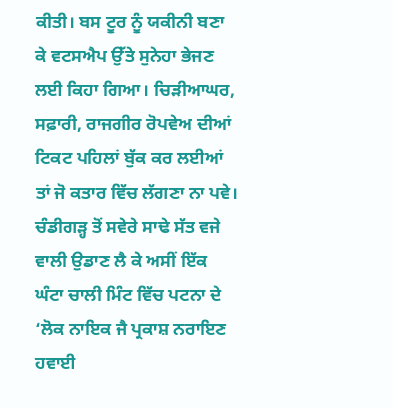ਕੀਤੀ। ਬਸ ਟੂਰ ਨੂੰ ਯਕੀਨੀ ਬਣਾ ਕੇ ਵਟਸਐਪ ਉੱਤੇ ਸੁਨੇਹਾ ਭੇਜਣ ਲਈ ਕਿਹਾ ਗਿਆ। ਚਿੜੀਆਘਰ, ਸਫ਼ਾਰੀ, ਰਾਜਗੀਰ ਰੋਪਵੇਅ ਦੀਆਂ ਟਿਕਟ ਪਹਿਲਾਂ ਬੁੱਕ ਕਰ ਲਈਆਂ ਤਾਂ ਜੋ ਕਤਾਰ ਵਿੱਚ ਲੱਗਣਾ ਨਾ ਪਵੇ। ਚੰਡੀਗੜ੍ਹ ਤੋਂ ਸਵੇਰੇ ਸਾਢੇ ਸੱਤ ਵਜੇ ਵਾਲੀ ਉਡਾਣ ਲੈ ਕੇ ਅਸੀਂ ਇੱਕ ਘੰਟਾ ਚਾਲੀ ਮਿੰਟ ਵਿੱਚ ਪਟਨਾ ਦੇ ‘ਲੋਕ ਨਾਇਕ ਜੈ ਪ੍ਰਕਾਸ਼ ਨਰਾਇਣ ਹਵਾਈ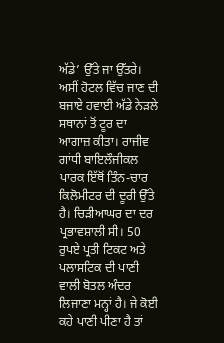ਅੱਡੇ’ ਉੱਤੇ ਜਾ ਉੱਤਰੇ। ਅਸੀਂ ਹੋਟਲ ਵਿੱਚ ਜਾਣ ਦੀ ਬਜਾਏ ਹਵਾਈ ਅੱਡੇ ਨੇੜਲੇ ਸਥਾਨਾਂ ਤੋਂ ਟੂਰ ਦਾ ਆਗਾਜ਼ ਕੀਤਾ। ਰਾਜੀਵ ਗਾਂਧੀ ਬਾਇਲੌਜੀਕਲ ਪਾਰਕ ਇੱਥੋਂ ਤਿੰਨ-ਚਾਰ ਕਿਲੋਮੀਟਰ ਦੀ ਦੂਰੀ ਉੱਤੇ ਹੈ। ਚਿੜੀਆਘਰ ਦਾ ਦਰ ਪ੍ਰਭਾਵਸ਼ਾਲੀ ਸੀ। 50 ਰੁਪਏ ਪ੍ਰਤੀ ਟਿਕਟ ਅਤੇ ਪਲਾਸਟਿਕ ਦੀ ਪਾਣੀ ਵਾਲੀ ਬੋਤਲ ਅੰਦਰ ਲਿਜਾਣਾ ਮਨ੍ਹਾਂ ਹੈ। ਜੇ ਕੋਈ ਕਹੇ ਪਾਣੀ ਪੀਣਾ ਹੈ ਤਾਂ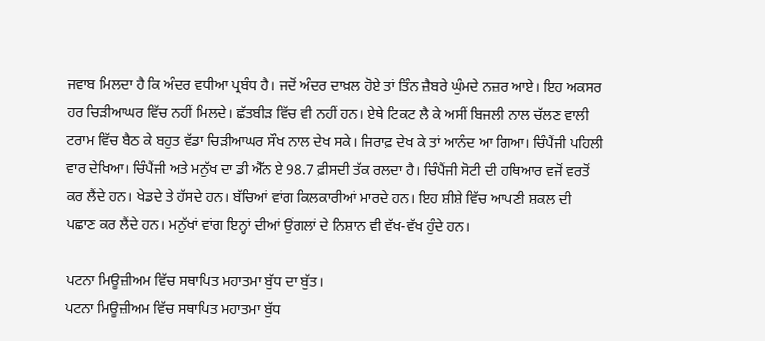ਜਵਾਬ ਮਿਲਦਾ ਹੈ ਕਿ ਅੰਦਰ ਵਧੀਆ ਪ੍ਰਬੰਧ ਹੈ। ਜਦੋਂ ਅੰਦਰ ਦਾਖ਼ਲ ਹੋਏ ਤਾਂ ਤਿੰਨ ਜ਼ੈਬਰੇ ਘੁੰਮਦੇ ਨਜ਼ਰ ਆਏ। ਇਹ ਅਕਸਰ ਹਰ ਚਿੜੀਆਘਰ ਵਿੱਚ ਨਹੀਂ ਮਿਲਦੇ। ਛੱਤਬੀੜ ਵਿੱਚ ਵੀ ਨਹੀਂ ਹਨ। ਏਥੇ ਟਿਕਟ ਲੈ ਕੇ ਅਸੀਂ ਬਿਜਲੀ ਨਾਲ ਚੱਲਣ ਵਾਲੀ ਟਰਾਮ ਵਿੱਚ ਬੈਠ ਕੇ ਬਹੁਤ ਵੱਡਾ ਚਿੜੀਆਘਰ ਸੌਖ ਨਾਲ ਦੇਖ ਸਕੇ। ਜਿਰਾਫ਼ ਦੇਖ ਕੇ ਤਾਂ ਆਨੰਦ ਆ ਗਿਆ। ਚਿੰਪੈਂਜੀ ਪਹਿਲੀ ਵਾਰ ਦੇਖਿਆ। ਚਿੰਪੈਂਜੀ ਅਤੇ ਮਨੁੱਖ ਦਾ ਡੀ ਐੱਨ ਏ 98.7 ਫ਼ੀਸਦੀ ਤੱਕ ਰਲਦਾ ਹੈ। ਚਿੰਪੈਂਜੀ ਸੋਟੀ ਦੀ ਹਥਿਆਰ ਵਜੋਂ ਵਰਤੋਂ ਕਰ ਲੈਂਦੇ ਹਨ। ਖੇਡਦੇ ਤੇ ਹੱਸਦੇ ਹਨ। ਬੱਚਿਆਂ ਵਾਂਗ ਕਿਲਕਾਰੀਆਂ ਮਾਰਦੇ ਹਨ। ਇਹ ਸ਼ੀਸ਼ੇ ਵਿੱਚ ਆਪਣੀ ਸ਼ਕਲ ਦੀ ਪਛਾਣ ਕਰ ਲੈਂਦੇ ਹਨ। ਮਨੁੱਖਾਂ ਵਾਂਗ ਇਨ੍ਹਾਂ ਦੀਆਂ ਉਂਗਲਾਂ ਦੇ ਨਿਸ਼ਾਨ ਵੀ ਵੱਖ-ਵੱਖ ਹੁੰਦੇ ਹਨ।

ਪਟਨਾ ਮਿਊਜ਼ੀਅਮ ਵਿੱਚ ਸਥਾਪਿਤ ਮਹਾਤਮਾ ਬੁੱਧ ਦਾ ਬੁੱਤ।
ਪਟਨਾ ਮਿਊਜ਼ੀਅਮ ਵਿੱਚ ਸਥਾਪਿਤ ਮਹਾਤਮਾ ਬੁੱਧ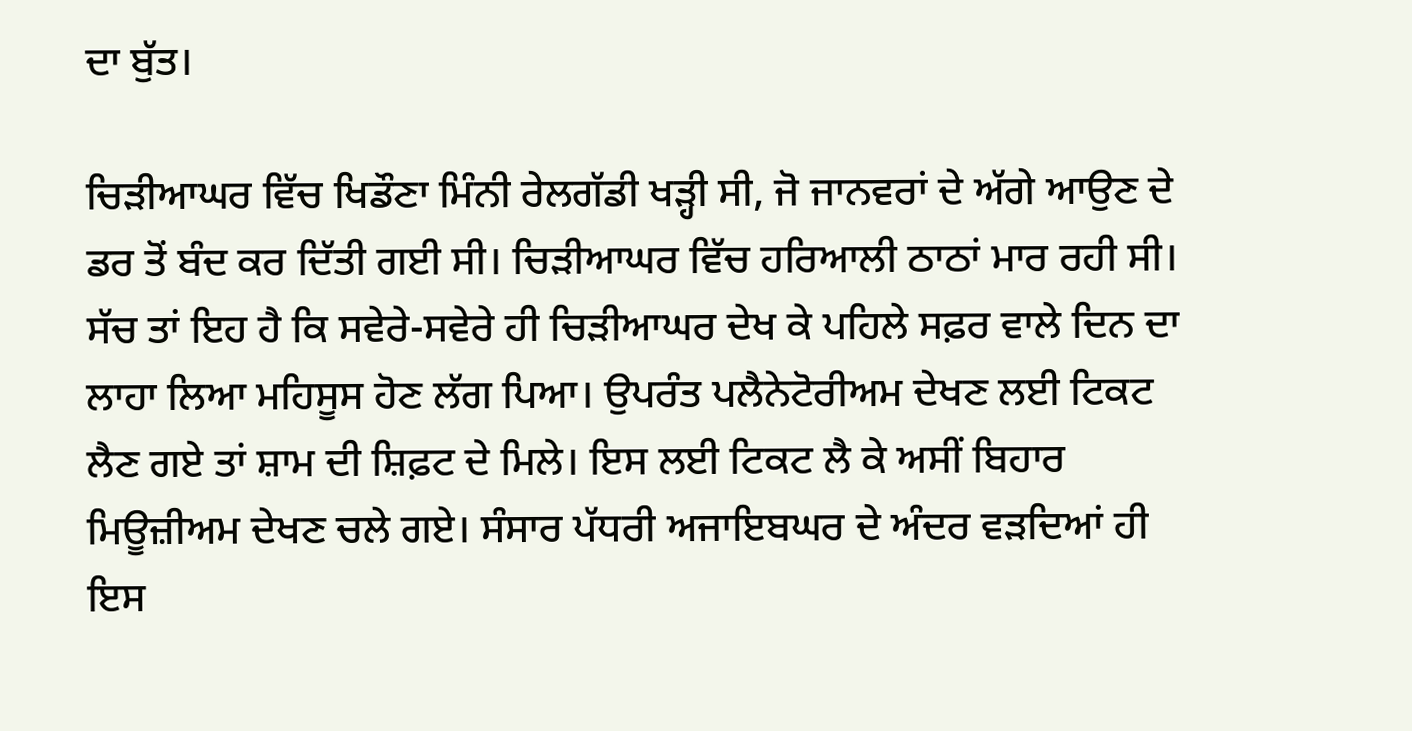ਦਾ ਬੁੱਤ।

ਚਿੜੀਆਘਰ ਵਿੱਚ ਖਿਡੌਣਾ ਮਿੰਨੀ ਰੇਲਗੱਡੀ ਖੜ੍ਹੀ ਸੀ, ਜੋ ਜਾਨਵਰਾਂ ਦੇ ਅੱਗੇ ਆਉਣ ਦੇ ਡਰ ਤੋਂ ਬੰਦ ਕਰ ਦਿੱਤੀ ਗਈ ਸੀ। ਚਿੜੀਆਘਰ ਵਿੱਚ ਹਰਿਆਲੀ ਠਾਠਾਂ ਮਾਰ ਰਹੀ ਸੀ। ਸੱਚ ਤਾਂ ਇਹ ਹੈ ਕਿ ਸਵੇਰੇ-ਸਵੇਰੇ ਹੀ ਚਿੜੀਆਘਰ ਦੇਖ ਕੇ ਪਹਿਲੇ ਸਫ਼ਰ ਵਾਲੇ ਦਿਨ ਦਾ ਲਾਹਾ ਲਿਆ ਮਹਿਸੂਸ ਹੋਣ ਲੱਗ ਪਿਆ। ਉਪਰੰਤ ਪਲੈਨੇਟੋਰੀਅਮ ਦੇਖਣ ਲਈ ਟਿਕਟ ਲੈਣ ਗਏ ਤਾਂ ਸ਼ਾਮ ਦੀ ਸ਼ਿਫ਼ਟ ਦੇ ਮਿਲੇ। ਇਸ ਲਈ ਟਿਕਟ ਲੈ ਕੇ ਅਸੀਂ ਬਿਹਾਰ ਮਿਊਜ਼ੀਅਮ ਦੇਖਣ ਚਲੇ ਗਏ। ਸੰਸਾਰ ਪੱਧਰੀ ਅਜਾਇਬਘਰ ਦੇ ਅੰਦਰ ਵੜਦਿਆਂ ਹੀ ਇਸ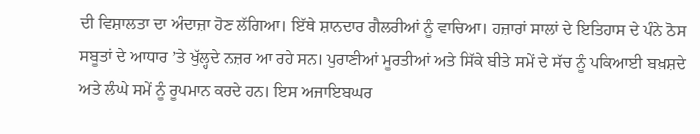ਦੀ ਵਿਸ਼ਾਲਤਾ ਦਾ ਅੰਦਾਜ਼ਾ ਹੋਣ ਲੱਗਿਆ। ਇੱਥੇ ਸ਼ਾਨਦਾਰ ਗੈਲਰੀਆਂ ਨੂੰ ਵਾਚਿਆ। ਹਜ਼ਾਰਾਂ ਸਾਲਾਂ ਦੇ ਇਤਿਹਾਸ ਦੇ ਪੰਨੇ ਠੋਸ ਸਬੂਤਾਂ ਦੇ ਆਧਾਰ ’ਤੇ ਖੁੱਲ੍ਹਦੇ ਨਜ਼ਰ ਆ ਰਹੇ ਸਨ। ਪੁਰਾਣੀਆਂ ਮੂਰਤੀਆਂ ਅਤੇ ਸਿੱਕੇ ਬੀਤੇ ਸਮੇਂ ਦੇ ਸੱਚ ਨੂੰ ਪਕਿਆਈ ਬਖ਼ਸ਼ਦੇ ਅਤੇ ਲੰਘੇ ਸਮੇਂ ਨੂੰ ਰੂਪਮਾਨ ਕਰਦੇ ਹਨ। ਇਸ ਅਜਾਇਬਘਰ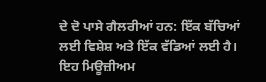ਦੇ ਦੋ ਪਾਸੇ ਗੈਲਰੀਆਂ ਹਨ: ਇੱਕ ਬੱਚਿਆਂ ਲਈ ਵਿਸ਼ੇਸ਼ ਅਤੇ ਇੱਕ ਵੱਡਿਆਂ ਲਈ ਹੈ। ਇਹ ਮਿਊਜ਼ੀਅਮ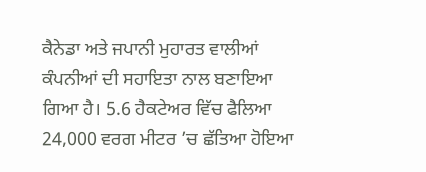ਕੈਨੇਡਾ ਅਤੇ ਜਪਾਨੀ ਮੁਹਾਰਤ ਵਾਲੀਆਂ ਕੰਪਨੀਆਂ ਦੀ ਸਹਾਇਤਾ ਨਾਲ ਬਣਾਇਆ ਗਿਆ ਹੈ। 5.6 ਹੈਕਟੇਅਰ ਵਿੱਚ ਫੈਲਿਆ 24,000 ਵਰਗ ਮੀਟਰ ’ਚ ਛੱਤਿਆ ਹੋਇਆ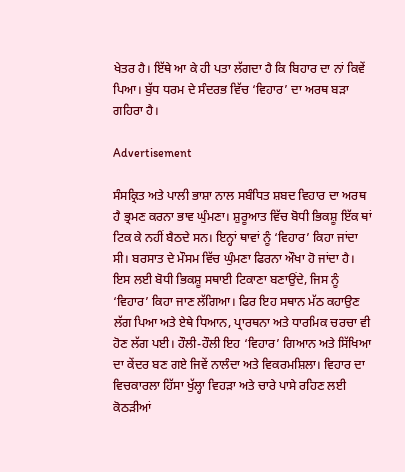ਖੇਤਰ ਹੈ। ਇੱਥੇ ਆ ਕੇ ਹੀ ਪਤਾ ਲੱਗਦਾ ਹੈ ਕਿ ਬਿਹਾਰ ਦਾ ਨਾਂ ਕਿਵੇਂ ਪਿਆ। ਬੁੱਧ ਧਰਮ ਦੇ ਸੰਦਰਭ ਵਿੱਚ ‘ਵਿਹਾਰ’ ਦਾ ਅਰਥ ਬੜਾ ਗਹਿਰਾ ਹੈ।

Advertisement

ਸੰਸਕ੍ਰਿਤ ਅਤੇ ਪਾਲੀ ਭਾਸ਼ਾ ਨਾਲ ਸਬੰਧਿਤ ਸ਼ਬਦ ਵਿਹਾਰ ਦਾ ਅਰਥ ਹੈ ਭ੍ਰਮਣ ਕਰਨਾ ਭਾਵ ਘੁੰਮਣਾ। ਸ਼ੁਰੂਆਤ ਵਿੱਚ ਬੋਧੀ ਭਿਕਸ਼ੂ ਇੱਕ ਥਾਂ ਟਿਕ ਕੇ ਨਹੀਂ ਬੈਠਦੇ ਸਨ। ਇਨ੍ਹਾਂ ਥਾਵਾਂ ਨੂੰ ‘ਵਿਹਾਰ’ ਕਿਹਾ ਜਾਂਦਾ ਸੀ। ਬਰਸਾਤ ਦੇ ਮੌਸਮ ਵਿੱਚ ਘੁੰਮਣਾ ਫਿਰਨਾ ਔਖਾ ਹੋ ਜਾਂਦਾ ਹੈ। ਇਸ ਲਈ ਬੋਧੀ ਭਿਕਸ਼ੂ ਸਥਾਈ ਟਿਕਾਣਾ ਬਣਾਉਂਦੇ, ਜਿਸ ਨੂੰ ‘ਵਿਹਾਰ’ ਕਿਹਾ ਜਾਣ ਲੱਗਿਆ। ਫਿਰ ਇਹ ਸਥਾਨ ਮੱਠ ਕਹਾਉਣ ਲੱਗ ਪਿਆ ਅਤੇ ਏਥੇ ਧਿਆਨ, ਪ੍ਰਾਰਥਨਾ ਅਤੇ ਧਾਰਮਿਕ ਚਰਚਾ ਵੀ ਹੋਣ ਲੱਗ ਪਈ। ਹੌਲੀ-ਹੌਲੀ ਇਹ ‘ਵਿਹਾਰ’ ਗਿਆਨ ਅਤੇ ਸਿੱਖਿਆ ਦਾ ਕੇਂਦਰ ਬਣ ਗਏ ਜਿਵੇਂ ਨਾਲੰਦਾ ਅਤੇ ਵਿਕਰਮਸ਼ਿਲਾ। ਵਿਹਾਰ ਦਾ ਵਿਚਕਾਰਲਾ ਹਿੱਸਾ ਖੁੱਲ੍ਹਾ ਵਿਹੜਾ ਅਤੇ ਚਾਰੇ ਪਾਸੇ ਰਹਿਣ ਲਈ ਕੋਠੜੀਆਂ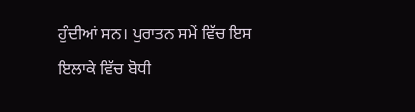ਹੁੰਦੀਆਂ ਸਨ। ਪੁਰਾਤਨ ਸਮੇਂ ਵਿੱਚ ਇਸ ਇਲਾਕੇ ਵਿੱਚ ਬੋਧੀ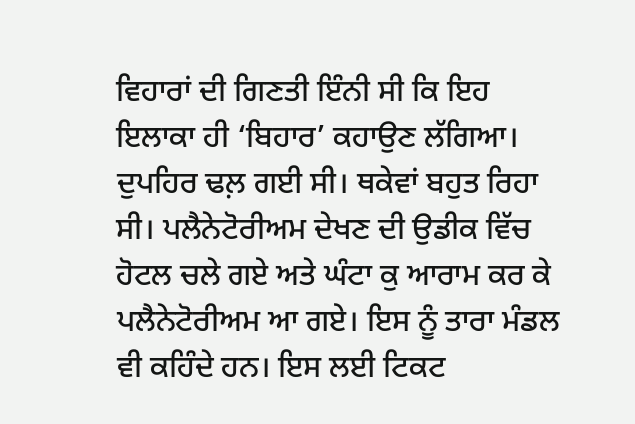ਵਿਹਾਰਾਂ ਦੀ ਗਿਣਤੀ ਇੰਨੀ ਸੀ ਕਿ ਇਹ ਇਲਾਕਾ ਹੀ ‘ਬਿਹਾਰ’ ਕਹਾਉਣ ਲੱਗਿਆ। ਦੁਪਹਿਰ ਢਲ਼ ਗਈ ਸੀ। ਥਕੇਵਾਂ ਬਹੁਤ ਰਿਹਾ ਸੀ। ਪਲੈਨੇਟੋਰੀਅਮ ਦੇਖਣ ਦੀ ਉਡੀਕ ਵਿੱਚ ਹੋਟਲ ਚਲੇ ਗਏ ਅਤੇ ਘੰਟਾ ਕੁ ਆਰਾਮ ਕਰ ਕੇ ਪਲੈਨੇਟੋਰੀਅਮ ਆ ਗਏ। ਇਸ ਨੂੰ ਤਾਰਾ ਮੰਡਲ ਵੀ ਕਹਿੰਦੇ ਹਨ। ਇਸ ਲਈ ਟਿਕਟ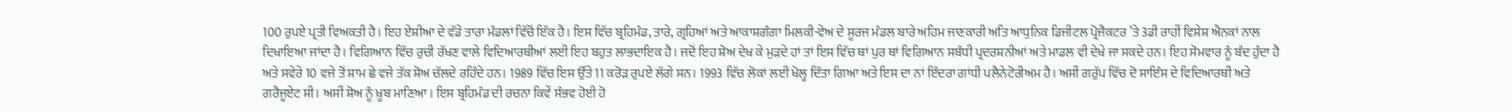100 ਰੁਪਏ ਪ੍ਰਤੀ ਵਿਅਕਤੀ ਹੈ। ਇਹ ਏਸ਼ੀਆ ਦੇ ਵੱਡੇ ਤਾਰਾ ਮੰਡਲਾਂ ਵਿੱਚੋਂ ਇੱਕ ਹੈ। ਇਸ ਵਿੱਚ ਬ੍ਰਹਿਮੰਡ, ਤਾਰੇ, ਗ੍ਰਹਿਆਂ ਅਤੇ ਆਕਾਸ਼ਗੰਗਾ ਮਿਲਕੀ-ਵੇਅ ਦੇ ਸੂਰਜ ਮੰਡਲ ਬਾਰੇ ਅਹਿਮ ਜਾਣਕਾਰੀ ਅਤਿ ਆਧੁਨਿਕ ਡਿਜੀਟਲ ਪ੍ਰੋਜੈਕਟਰ ’ਤੇ 3ਡੀ ਰਾਹੀਂ ਵਿਸ਼ੇਸ਼ ਐਨਕਾਂ ਨਾਲ ਦਿਖਾਇਆ ਜਾਂਦਾ ਹੈ। ਵਿਗਿਆਨ ਵਿੱਚ ਰੁਚੀ ਰੱਖਣ ਵਾਲੇ ਵਿਦਿਆਰਥੀਆਂ ਲਈ ਇਹ ਬਹੁਤ ਲਾਭਦਾਇਕ ਹੈ। ਜਦੋਂ ਇਹ ਸ਼ੋਅ ਦੇਖ ਕੇ ਮੁੜਦੇ ਹਾਂ ਤਾਂ ਇਸ ਵਿੱਚ ਥਾਂ ਪੁਰ ਥਾਂ ਵਿਗਿਆਨ ਸਬੰਧੀ ਪ੍ਰਦਰਸ਼ਨੀਆਂ ਅਤੇ ਮਾਡਲ ਵੀ ਦੇਖੇ ਜਾ ਸਕਦੇ ਹਨ। ਇਹ ਸੋਮਵਾਰ ਨੂੰ ਬੰਦ ਹੁੰਦਾ ਹੈ ਅਤੇ ਸਵੇਰੇ 10 ਵਜੇ ਤੋਂ ਸ਼ਾਮ ਛੇ ਵਜੇ ਤੱਕ ਸ਼ੋਅ ਚੱਲਦੇ ਰਹਿੰਦੇ ਹਨ। 1989 ਵਿੱਚ ਇਸ ਉੱਤੇ 11 ਕਰੋੜ ਰੁਪਏ ਲੱਗੇ ਸਨ। 1993 ਵਿੱਚ ਲੋਕਾਂ ਲਈ ਖੋਲ੍ਹ ਦਿੱਤਾ ਗਿਆ ਅਤੇ ਇਸ ਦਾ ਨਾਂ ਇੰਦਰਾ ਗਾਂਧੀ ਪਲੈਨੇਟੋਰੀਅਮ ਹੈ। ਅਸੀਂ ਗਰੁੱਪ ਵਿੱਚ ਦੋ ਸਾਇੰਸ ਦੇ ਵਿਦਿਆਰਥੀ ਅਤੇ ਗਰੈਜੂਏਟ ਸੀ। ਅਸੀਂ ਸ਼ੋਅ ਨੂੰ ਖ਼ੂਬ ਮਾਣਿਆ। ਇਸ ਬ੍ਰਹਿਮੰਡ ਦੀ ਰਚਨਾ ਕਿਵੇਂ ਸੰਭਵ ਹੋਈ ਹੋ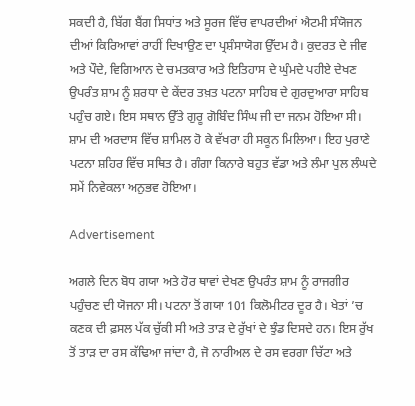ਸਕਦੀ ਹੈ, ਬਿੱਗ ਬੈਂਗ ਸਿਧਾਂਤ ਅਤੇ ਸੂਰਜ ਵਿੱਚ ਵਾਪਰਦੀਆਂ ਐਟਮੀ ਸੰਯੋਜਨ ਦੀਆਂ ਕਿਰਿਆਵਾਂ ਰਾਹੀਂ ਦਿਖਾਉਣ ਦਾ ਪ੍ਰਸ਼ੰਸਾਯੋਗ ਉੱਦਮ ਹੈ। ਕੁਦਰਤ ਦੇ ਜੀਵ ਅਤੇ ਪੌਦੇ, ਵਿਗਿਆਨ ਦੇ ਚਮਤਕਾਰ ਅਤੇ ਇਤਿਹਾਸ ਦੇ ਘੁੰਮਦੇ ਪਹੀਏ ਦੇਖਣ ਉਪਰੰਤ ਸ਼ਾਮ ਨੂੰ ਸ਼ਰਧਾ ਦੇ ਕੇਂਦਰ ਤਖ਼ਤ ਪਟਨਾ ਸਾਹਿਬ ਦੇ ਗੁਰਦੁਆਰਾ ਸਾਹਿਬ ਪਹੁੰਚ ਗਏ। ਇਸ ਸਥਾਨ ਉੱਤੇ ਗੁਰੂ ਗੋਬਿੰਦ ਸਿੰਘ ਜੀ ਦਾ ਜਨਮ ਹੋਇਆ ਸੀ। ਸ਼ਾਮ ਦੀ ਅਰਦਾਸ ਵਿੱਚ ਸ਼ਾਮਿਲ ਹੋ ਕੇ ਵੱਖਰਾ ਹੀ ਸਕੂਨ ਮਿਲਿਆ। ਇਹ ਪੁਰਾਣੇ ਪਟਨਾ ਸ਼ਹਿਰ ਵਿੱਚ ਸਥਿਤ ਹੈ। ਗੰਗਾ ਕਿਨਾਰੇ ਬਹੁਤ ਵੱਡਾ ਅਤੇ ਲੰਮਾ ਪੁਲ ਲੰਘਦੇ ਸਮੇਂ ਨਿਵੇਕਲਾ ਅਨੁਭਵ ਹੋਇਆ।

Advertisement

ਅਗਲੇ ਦਿਨ ਬੋਧ ਗਯਾ ਅਤੇ ਹੋਰ ਥਾਵਾਂ ਦੇਖਣ ਉਪਰੰਤ ਸ਼ਾਮ ਨੂੰ ਰਾਜਗੀਰ ਪਹੁੰਚਣ ਦੀ ਯੋਜਨਾ ਸੀ। ਪਟਨਾ ਤੋਂ ਗਯਾ 101 ਕਿਲੋਮੀਟਰ ਦੂਰ ਹੈ। ਖੇਤਾਂ ’ਚ ਕਣਕ ਦੀ ਫ਼ਸਲ ਪੱਕ ਚੁੱਕੀ ਸੀ ਅਤੇ ਤਾੜ ਦੇ ਰੁੱਖਾਂ ਦੇ ਝੁੰਡ ਦਿਸਦੇ ਹਨ। ਇਸ ਰੁੱਖ ਤੋਂ ਤਾੜ ਦਾ ਰਸ ਕੱਢਿਆ ਜਾਂਦਾ ਹੈ, ਜੋ ਨਾਰੀਅਲ ਦੇ ਰਸ ਵਰਗਾ ਚਿੱਟਾ ਅਤੇ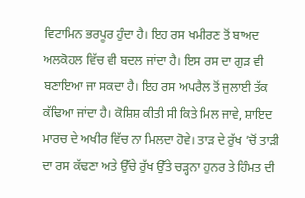ਵਿਟਾਮਿਨ ਭਰਪੂਰ ਹੁੰਦਾ ਹੈ। ਇਹ ਰਸ ਖਮੀਰਣ ਤੋਂ ਬਾਅਦ ਅਲਕੋਹਲ ਵਿੱਚ ਵੀ ਬਦਲ ਜਾਂਦਾ ਹੈ। ਇਸ ਰਸ ਦਾ ਗੁੜ ਵੀ ਬਣਾਇਆ ਜਾ ਸਕਦਾ ਹੈ। ਇਹ ਰਸ ਅਪਰੈਲ ਤੋਂ ਜੁਲਾਈ ਤੱਕ ਕੱਢਿਆ ਜਾਂਦਾ ਹੈ। ਕੋਸ਼ਿਸ਼ ਕੀਤੀ ਸੀ ਕਿਤੇ ਮਿਲ ਜਾਵੇ, ਸ਼ਾਇਦ ਮਾਰਚ ਦੇ ਅਖੀਰ ਵਿੱਚ ਨਾ ਮਿਲਦਾ ਹੋਵੇ। ਤਾੜ ਦੇ ਰੁੱਖ ’ਚੋਂ ਤਾੜੀ ਦਾ ਰਸ ਕੱਢਣਾ ਅਤੇ ਉੱਚੇ ਰੁੱਖ ਉੱਤੇ ਚੜ੍ਹਨਾ ਹੁਨਰ ਤੇ ਹਿੰਮਤ ਦੀ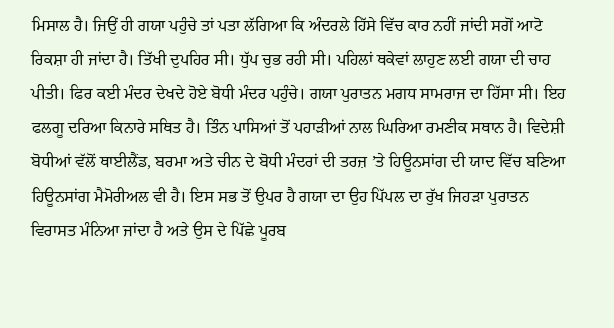ਮਿਸਾਲ ਹੈ। ਜਿਉਂ ਹੀ ਗਯਾ ਪਹੁੰਚੇ ਤਾਂ ਪਤਾ ਲੱਗਿਆ ਕਿ ਅੰਦਰਲੇ ਹਿੱਸੇ ਵਿੱਚ ਕਾਰ ਨਹੀਂ ਜਾਂਦੀ ਸਗੋਂ ਆਟੋ ਰਿਕਸ਼ਾ ਹੀ ਜਾਂਦਾ ਹੈ। ਤਿੱਖੀ ਦੁਪਹਿਰ ਸੀ। ਧੁੱਪ ਚੁਭ ਰਹੀ ਸੀ। ਪਹਿਲਾਂ ਥਕੇਵਾਂ ਲਾਹੁਣ ਲਈ ਗਯਾ ਦੀ ਚਾਹ ਪੀਤੀ। ਫਿਰ ਕਈ ਮੰਦਰ ਦੇਖਦੇ ਹੋਏ ਬੋਧੀ ਮੰਦਰ ਪਹੁੰਚੇ। ਗਯਾ ਪੁਰਾਤਨ ਮਗਧ ਸਾਮਰਾਜ ਦਾ ਹਿੱਸਾ ਸੀ। ਇਹ ਫਲਗੂ ਦਰਿਆ ਕਿਨਾਰੇ ਸਥਿਤ ਹੈ। ਤਿੰਨ ਪਾਸਿਆਂ ਤੋਂ ਪਹਾੜੀਆਂ ਨਾਲ ਘਿਰਿਆ ਰਮਣੀਕ ਸਥਾਨ ਹੈ। ਵਿਦੇਸ਼ੀ ਬੋਧੀਆਂ ਵੱਲੋਂ ਥਾਈਲੈਂਡ, ਬਰਮਾ ਅਤੇ ਚੀਨ ਦੇ ਬੋਧੀ ਮੰਦਰਾਂ ਦੀ ਤਰਜ਼ ’ਤੇ ਹਿਊਨਸਾਂਗ ਦੀ ਯਾਦ ਵਿੱਚ ਬਣਿਆ ਹਿਊਨਸਾਂਗ ਮੈਮੋਰੀਅਲ ਵੀ ਹੈ। ਇਸ ਸਭ ਤੋਂ ਉਪਰ ਹੈ ਗਯਾ ਦਾ ਉਹ ਪਿੱਪਲ ਦਾ ਰੁੱਖ ਜਿਹੜਾ ਪੁਰਾਤਨ ਵਿਰਾਸਤ ਮੰਨਿਆ ਜਾਂਦਾ ਹੈ ਅਤੇ ਉਸ ਦੇ ਪਿੱਛੇ ਪੂਰਬ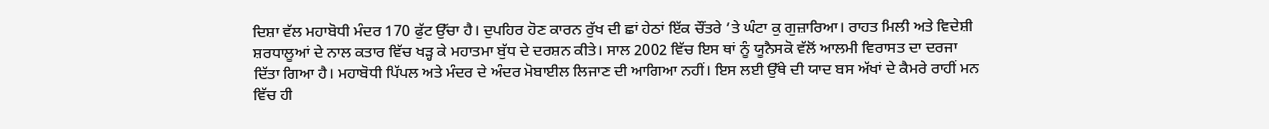ਦਿਸ਼ਾ ਵੱਲ ਮਹਾਬੋਧੀ ਮੰਦਰ 170 ਫੁੱਟ ਉੱਚਾ ਹੈ। ਦੁਪਹਿਰ ਹੋਣ ਕਾਰਨ ਰੁੱਖ ਦੀ ਛਾਂ ਹੇਠਾਂ ਇੱਕ ਚੌਂਤਰੇ ’ਤੇ ਘੰਟਾ ਕੁ ਗੁਜ਼ਾਰਿਆ। ਰਾਹਤ ਮਿਲੀ ਅਤੇ ਵਿਦੇਸ਼ੀ ਸ਼ਰਧਾਲੂਆਂ ਦੇ ਨਾਲ ਕਤਾਰ ਵਿੱਚ ਖੜ੍ਹ ਕੇ ਮਹਾਤਮਾ ਬੁੱਧ ਦੇ ਦਰਸ਼ਨ ਕੀਤੇ। ਸਾਲ 2002 ਵਿੱਚ ਇਸ ਥਾਂ ਨੂੰ ਯੂਨੈਸਕੋ ਵੱਲੋਂ ਆਲਮੀ ਵਿਰਾਸਤ ਦਾ ਦਰਜਾ ਦਿੱਤਾ ਗਿਆ ਹੈ। ਮਹਾਬੋਧੀ ਪਿੱਪਲ ਅਤੇ ਮੰਦਰ ਦੇ ਅੰਦਰ ਮੋਬਾਈਲ ਲਿਜਾਣ ਦੀ ਆਗਿਆ ਨਹੀਂ। ਇਸ ਲਈ ਉੱਥੇ ਦੀ ਯਾਦ ਬਸ ਅੱਖਾਂ ਦੇ ਕੈਮਰੇ ਰਾਹੀਂ ਮਨ ਵਿੱਚ ਹੀ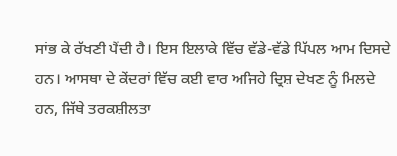ਸਾਂਭ ਕੇ ਰੱਖਣੀ ਪੈਂਦੀ ਹੈ। ਇਸ ਇਲਾਕੇ ਵਿੱਚ ਵੱਡੇ-ਵੱਡੇ ਪਿੱਪਲ ਆਮ ਦਿਸਦੇ ਹਨ। ਆਸਥਾ ਦੇ ਕੇਂਦਰਾਂ ਵਿੱਚ ਕਈ ਵਾਰ ਅਜਿਹੇ ਦ੍ਰਿਸ਼ ਦੇਖਣ ਨੂੰ ਮਿਲਦੇ ਹਨ, ਜਿੱਥੇ ਤਰਕਸ਼ੀਲਤਾ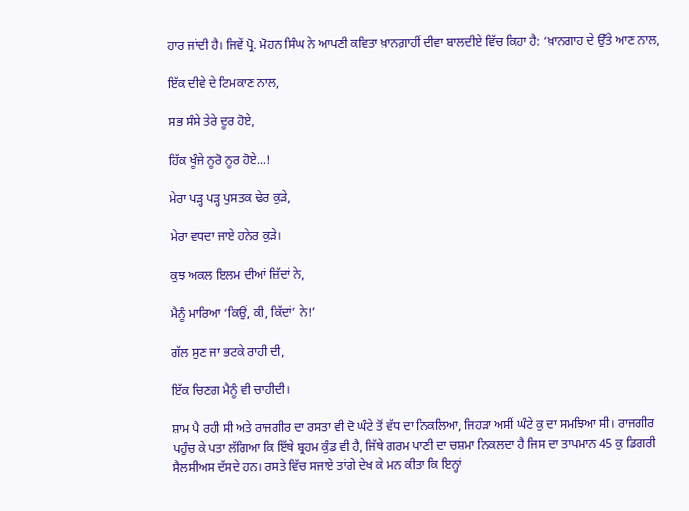ਹਾਰ ਜਾਂਦੀ ਹੈ। ਜਿਵੇਂ ਪ੍ਰੋ. ਮੋਹਨ ਸਿੰਘ ਨੇ ਆਪਣੀ ਕਵਿਤਾ ਖ਼ਾਨਗ਼ਾਹੀਂ ਦੀਵਾ ਬਾਲਦੀਏ ਵਿੱਚ ਕਿਹਾ ਹੈ: ‘ਖ਼ਾਨਗਾਹ ਦੇ ਉੱਤੇ ਆਣ ਨਾਲ,

ਇੱਕ ਦੀਵੇ ਦੇ ਟਿਮਕਾਣ ਨਾਲ,

ਸਭ ਸੰਸੇ ਤੇਰੇ ਦੂਰ ਹੋਏ,

ਹਿੱਕ ਖੂੰਜੇ ਨੂਰੋ ਨੂਰ ਹੋਏ...!

ਮੇਰਾ ਪੜ੍ਹ ਪੜ੍ਹ ਪੁਸਤਕ ਢੇਰ ਕੁੜੇ,

ਮੇਰਾ ਵਧਦਾ ਜਾਏ ਹਨੇਰ ਕੁੜੇ।

ਕੁਝ ਅਕਲ ਇਲਮ ਦੀਆਂ ਜ਼ਿੱਦਾਂ ਨੇ,

ਮੈਨੂੰ ਮਾਰਿਆ ‘ਕਿਉਂ, ਕੀ, ਕਿੱਦਾਂ’ ਨੇ!’

ਗੱਲ ਸੁਣ ਜਾ ਭਟਕੇ ਰਾਹੀ ਦੀ,

ਇੱਕ ਚਿਣਗ ਮੈਨੂੰ ਵੀ ਚਾਹੀਦੀ।

ਸ਼ਾਮ ਪੈ ਰਹੀ ਸੀ ਅਤੇ ਰਾਜਗੀਰ ਦਾ ਰਸਤਾ ਵੀ ਦੋ ਘੰਟੇ ਤੋਂ ਵੱਧ ਦਾ ਨਿਕਲਿਆ, ਜਿਹੜਾ ਅਸੀਂ ਘੰਟੇ ਕੁ ਦਾ ਸਮਝਿਆ ਸੀ। ਰਾਜਗੀਰ ਪਹੁੰਚ ਕੇ ਪਤਾ ਲੱਗਿਆ ਕਿ ਇੱਥੇ ਬ੍ਰਹਮ ਕੁੰਡ ਵੀ ਹੈ, ਜਿੱਥੇ ਗਰਮ ਪਾਣੀ ਦਾ ਚਸ਼ਮਾ ਨਿਕਲਦਾ ਹੈ ਜਿਸ ਦਾ ਤਾਪਮਾਨ 45 ਕੁ ਡਿਗਰੀ ਸੈਲਸੀਅਸ ਦੱਸਦੇ ਹਨ। ਰਸਤੇ ਵਿੱਚ ਸਜਾਏ ਤਾਂਗੇ ਦੇਖ ਕੇ ਮਨ ਕੀਤਾ ਕਿ ਇਨ੍ਹਾਂ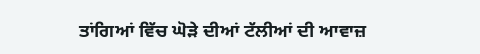ਤਾਂਗਿਆਂ ਵਿੱਚ ਘੋੜੇ ਦੀਆਂ ਟੱਲੀਆਂ ਦੀ ਆਵਾਜ਼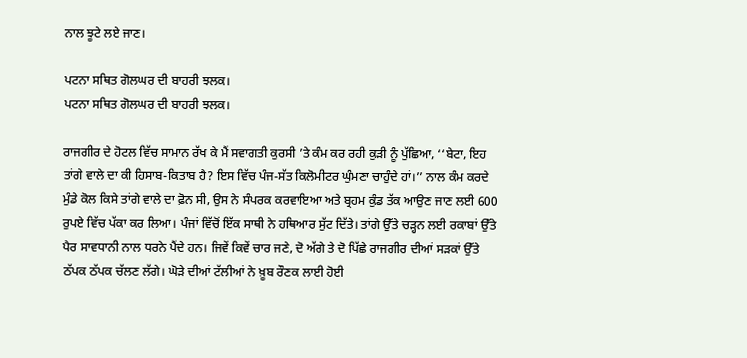ਨਾਲ ਝੂਟੇ ਲਏ ਜਾਣ।

ਪਟਨਾ ਸਥਿਤ ਗੋਲਘਰ ਦੀ ਬਾਹਰੀ ਝਲਕ।
ਪਟਨਾ ਸਥਿਤ ਗੋਲਘਰ ਦੀ ਬਾਹਰੀ ਝਲਕ।

ਰਾਜਗੀਰ ਦੇ ਹੋਟਲ ਵਿੱਚ ਸਾਮਾਨ ਰੱਖ ਕੇ ਮੈਂ ਸਵਾਗਤੀ ਕੁਰਸੀ ’ਤੇ ਕੰਮ ਕਰ ਰਹੀ ਕੁੜੀ ਨੂੰ ਪੁੱਛਿਆ, ‘‘ਬੇਟਾ, ਇਹ ਤਾਂਗੇ ਵਾਲੇ ਦਾ ਕੀ ਹਿਸਾਬ-ਕਿਤਾਬ ਹੈ? ਇਸ ਵਿੱਚ ਪੰਜ-ਸੱਤ ਕਿਲੋਮੀਟਰ ਘੁੰਮਣਾ ਚਾਹੁੰਦੇ ਹਾਂ।’’ ਨਾਲ ਕੰਮ ਕਰਦੇ ਮੁੰਡੇ ਕੋਲ ਕਿਸੇ ਤਾਂਗੇ ਵਾਲੇ ਦਾ ਫ਼ੋਨ ਸੀ, ਉਸ ਨੇ ਸੰਪਰਕ ਕਰਵਾਇਆ ਅਤੇ ਬ੍ਰਹਮ ਕੁੰਡ ਤੱਕ ਆਉਣ ਜਾਣ ਲਈ 600 ਰੁਪਏ ਵਿੱਚ ਪੱਕਾ ਕਰ ਲਿਆ। ਪੰਜਾਂ ਵਿੱਚੋਂ ਇੱਕ ਸਾਥੀ ਨੇ ਹਥਿਆਰ ਸੁੱਟ ਦਿੱਤੇ। ਤਾਂਗੇ ਉੱਤੇ ਚੜ੍ਹਨ ਲਈ ਰਕਾਬਾਂ ਉੱਤੇ ਪੈਰ ਸਾਵਧਾਨੀ ਨਾਲ ਧਰਨੇ ਪੈਂਦੇ ਹਨ। ਜਿਵੇਂ ਕਿਵੇਂ ਚਾਰ ਜਣੇ, ਦੋ ਅੱਗੇ ਤੇ ਦੋ ਪਿੱਛੇ ਰਾਜਗੀਰ ਦੀਆਂ ਸੜਕਾਂ ਉੱਤੇ ਠੱਪਕ ਠੱਪਕ ਚੱਲਣ ਲੱਗੇ। ਘੋੜੇ ਦੀਆਂ ਟੱਲੀਆਂ ਨੇ ਖ਼ੂਬ ਰੌਣਕ ਲਾਈ ਹੋਈ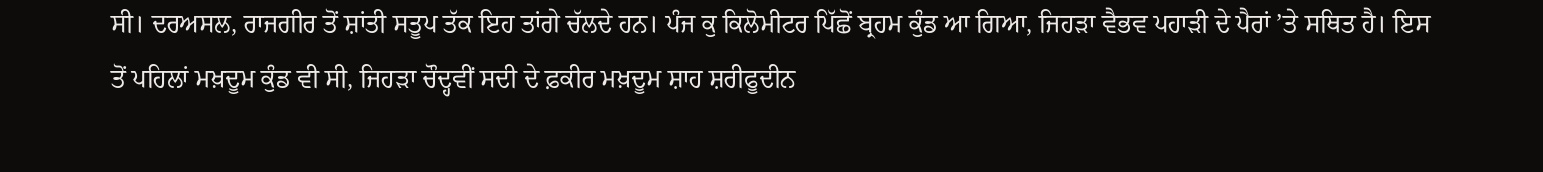ਸੀ। ਦਰਅਸਲ, ਰਾਜਗੀਰ ਤੋਂ ਸ਼ਾਂਤੀ ਸਤੂਪ ਤੱਕ ਇਹ ਤਾਂਗੇ ਚੱਲਦੇ ਹਨ। ਪੰਜ ਕੁ ਕਿਲੋਮੀਟਰ ਪਿੱਛੋਂ ਬ੍ਰਹਮ ਕੁੰਡ ਆ ਗਿਆ, ਜਿਹੜਾ ਵੈਭਵ ਪਹਾੜੀ ਦੇ ਪੈਰਾਂ ’ਤੇ ਸਥਿਤ ਹੈ। ਇਸ ਤੋਂ ਪਹਿਲਾਂ ਮਖ਼ਦੂਮ ਕੁੰਡ ਵੀ ਸੀ, ਜਿਹੜਾ ਚੌਦ੍ਹਵੀਂ ਸਦੀ ਦੇ ਫ਼ਕੀਰ ਮਖ਼ਦੂਮ ਸ਼ਾਹ ਸ਼ਰੀਫੂਦੀਨ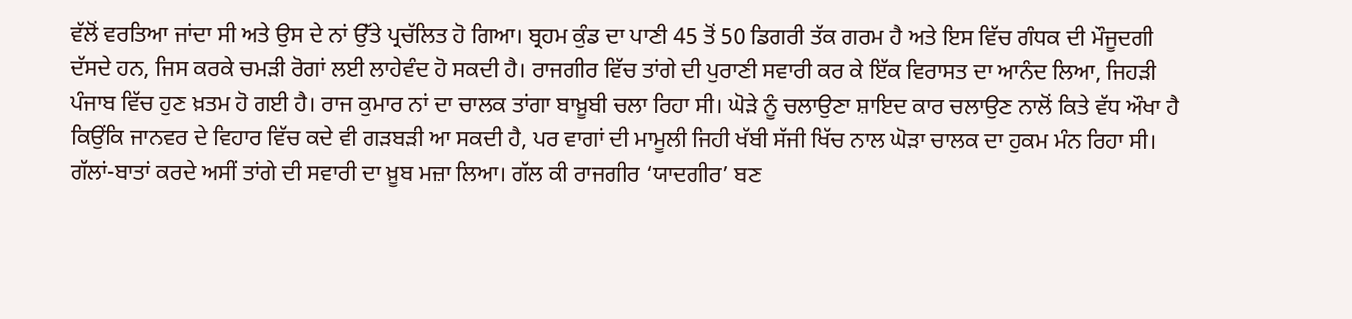ਵੱਲੋਂ ਵਰਤਿਆ ਜਾਂਦਾ ਸੀ ਅਤੇ ਉਸ ਦੇ ਨਾਂ ਉੱਤੇ ਪ੍ਰਚੱਲਿਤ ਹੋ ਗਿਆ। ਬ੍ਰਹਮ ਕੁੰਡ ਦਾ ਪਾਣੀ 45 ਤੋਂ 50 ਡਿਗਰੀ ਤੱਕ ਗਰਮ ਹੈ ਅਤੇ ਇਸ ਵਿੱਚ ਗੰਧਕ ਦੀ ਮੌਜੂਦਗੀ ਦੱਸਦੇ ਹਨ, ਜਿਸ ਕਰਕੇ ਚਮੜੀ ਰੋਗਾਂ ਲਈ ਲਾਹੇਵੰਦ ਹੋ ਸਕਦੀ ਹੈ। ਰਾਜਗੀਰ ਵਿੱਚ ਤਾਂਗੇ ਦੀ ਪੁਰਾਣੀ ਸਵਾਰੀ ਕਰ ਕੇ ਇੱਕ ਵਿਰਾਸਤ ਦਾ ਆਨੰਦ ਲਿਆ, ਜਿਹੜੀ ਪੰਜਾਬ ਵਿੱਚ ਹੁਣ ਖ਼ਤਮ ਹੋ ਗਈ ਹੈ। ਰਾਜ ਕੁਮਾਰ ਨਾਂ ਦਾ ਚਾਲਕ ਤਾਂਗਾ ਬਾਖ਼ੂਬੀ ਚਲਾ ਰਿਹਾ ਸੀ। ਘੋੜੇ ਨੂੰ ਚਲਾਉਣਾ ਸ਼ਾਇਦ ਕਾਰ ਚਲਾਉਣ ਨਾਲੋਂ ਕਿਤੇ ਵੱਧ ਔਖਾ ਹੈ ਕਿਉਂਕਿ ਜਾਨਵਰ ਦੇ ਵਿਹਾਰ ਵਿੱਚ ਕਦੇ ਵੀ ਗੜਬੜੀ ਆ ਸਕਦੀ ਹੈ, ਪਰ ਵਾਗਾਂ ਦੀ ਮਾਮੂਲੀ ਜਿਹੀ ਖੱਬੀ ਸੱਜੀ ਖਿੱਚ ਨਾਲ ਘੋੜਾ ਚਾਲਕ ਦਾ ਹੁਕਮ ਮੰਨ ਰਿਹਾ ਸੀ। ਗੱਲਾਂ-ਬਾਤਾਂ ਕਰਦੇ ਅਸੀਂ ਤਾਂਗੇ ਦੀ ਸਵਾਰੀ ਦਾ ਖ਼ੂਬ ਮਜ਼ਾ ਲਿਆ। ਗੱਲ ਕੀ ਰਾਜਗੀਰ ‘ਯਾਦਗੀਰ’ ਬਣ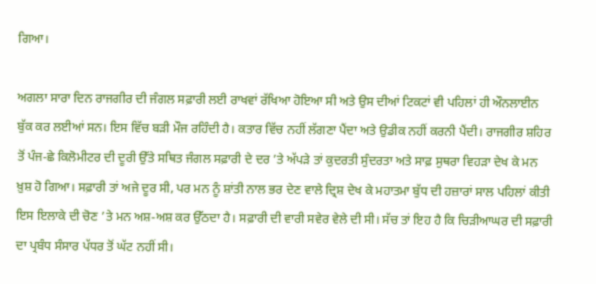ਗਿਆ।

ਅਗਲਾ ਸਾਰਾ ਦਿਨ ਰਾਜਗੀਰ ਦੀ ਜੰਗਲ ਸਫ਼ਾਰੀ ਲਈ ਰਾਖਵਾਂ ਰੱਖਿਆ ਹੋਇਆ ਸੀ ਅਤੇ ਉਸ ਦੀਆਂ ਟਿਕਟਾਂ ਵੀ ਪਹਿਲਾਂ ਹੀ ਔਨਲਾਈਨ ਬੁੱਕ ਕਰ ਲਈਆਂ ਸਨ। ਇਸ ਵਿੱਚ ਬੜੀ ਮੌਜ ਰਹਿੰਦੀ ਹੈ। ਕਤਾਰ ਵਿੱਚ ਨਹੀਂ ਲੱਗਣਾ ਪੈਂਦਾ ਅਤੇ ਉਡੀਕ ਨਹੀਂ ਕਰਨੀ ਪੈਂਦੀ। ਰਾਜਗੀਰ ਸ਼ਹਿਰ ਤੋਂ ਪੰਜ-ਛੇ ਕਿਲੋਮੀਟਰ ਦੀ ਦੂਰੀ ਉੱਤੇ ਸਥਿਤ ਜੰਗਲ ਸਫ਼ਾਰੀ ਦੇ ਦਰ ’ਤੇ ਅੱਪੜੇ ਤਾਂ ਕੁਦਰਤੀ ਸੁੰਦਰਤਾ ਅਤੇ ਸਾਫ਼ ਸੁਥਰਾ ਵਿਹੜਾ ਦੇਖ ਕੇ ਮਨ ਖ਼ੁਸ਼ ਹੋ ਗਿਆ। ਸਫ਼ਾਰੀ ਤਾਂ ਅਜੇ ਦੂਰ ਸੀ, ਪਰ ਮਨ ਨੂੰ ਸ਼ਾਂਤੀ ਨਾਲ ਭਰ ਦੇਣ ਵਾਲੇ ਦ੍ਰਿਸ਼ ਦੇਖ ਕੇ ਮਹਾਤਮਾ ਬੁੱਧ ਦੀ ਹਜ਼ਾਰਾਂ ਸਾਲ ਪਹਿਲਾਂ ਕੀਤੀ ਇਸ ਇਲਾਕੇ ਦੀ ਚੋਣ ’ਤੇ ਮਨ ਅਸ਼-ਅਸ਼ ਕਰ ਉੱਠਦਾ ਹੈ। ਸਫ਼ਾਰੀ ਦੀ ਵਾਰੀ ਸਵੇਰ ਵੇਲੇ ਦੀ ਸੀ। ਸੱਚ ਤਾਂ ਇਹ ਹੈ ਕਿ ਚਿੜੀਆਘਰ ਦੀ ਸਫ਼ਾਰੀ ਦਾ ਪ੍ਰਬੰਧ ਸੰਸਾਰ ਪੱਧਰ ਤੋਂ ਘੱਟ ਨਹੀਂ ਸੀ।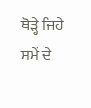ਥੋੜ੍ਹੇ ਜਿਹੇ ਸਮੇਂ ਦੇ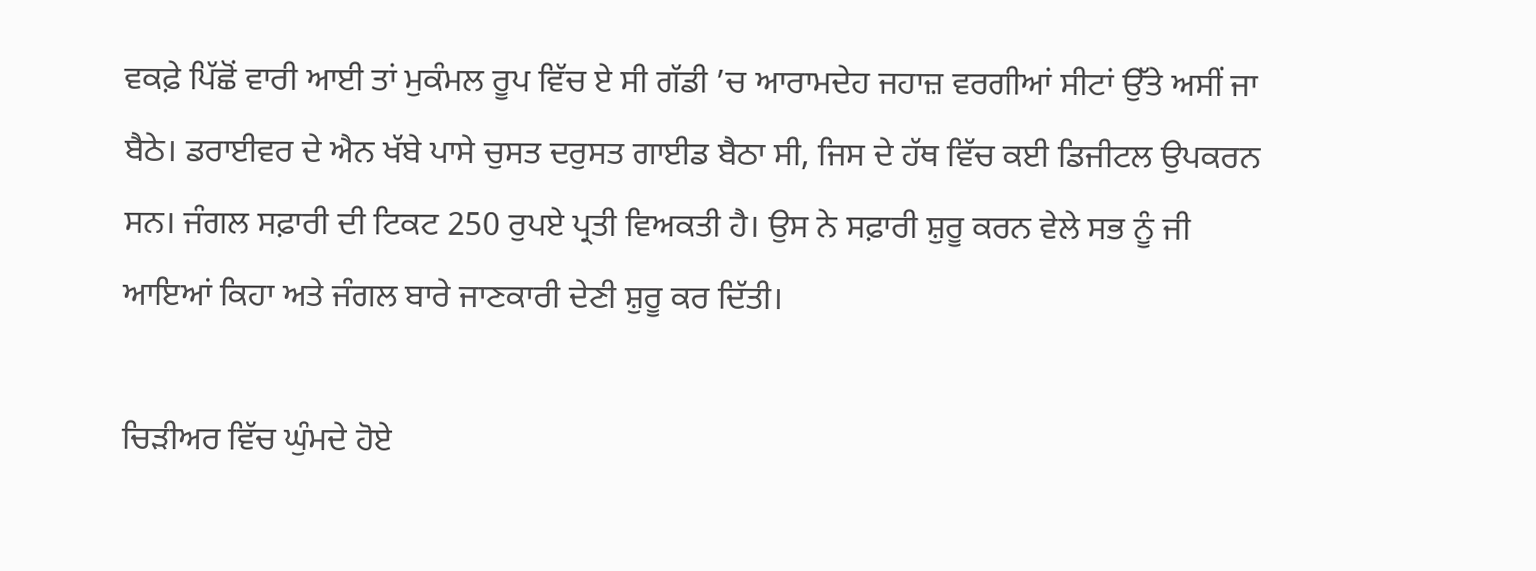ਵਕਫ਼ੇ ਪਿੱਛੋਂ ਵਾਰੀ ਆਈ ਤਾਂ ਮੁਕੰਮਲ ਰੂਪ ਵਿੱਚ ਏ ਸੀ ਗੱਡੀ ’ਚ ਆਰਾਮਦੇਹ ਜਹਾਜ਼ ਵਰਗੀਆਂ ਸੀਟਾਂ ਉੱਤੇ ਅਸੀਂ ਜਾ ਬੈਠੇ। ਡਰਾਈਵਰ ਦੇ ਐਨ ਖੱਬੇ ਪਾਸੇ ਚੁਸਤ ਦਰੁਸਤ ਗਾਈਡ ਬੈਠਾ ਸੀ, ਜਿਸ ਦੇ ਹੱਥ ਵਿੱਚ ਕਈ ਡਿਜੀਟਲ ਉਪਕਰਨ ਸਨ। ਜੰਗਲ ਸਫ਼ਾਰੀ ਦੀ ਟਿਕਟ 250 ਰੁਪਏ ਪ੍ਰਤੀ ਵਿਅਕਤੀ ਹੈ। ਉਸ ਨੇ ਸਫ਼ਾਰੀ ਸ਼ੁਰੂ ਕਰਨ ਵੇਲੇ ਸਭ ਨੂੰ ਜੀ ਆਇਆਂ ਕਿਹਾ ਅਤੇ ਜੰਗਲ ਬਾਰੇ ਜਾਣਕਾਰੀ ਦੇਣੀ ਸ਼ੁਰੂ ਕਰ ਦਿੱਤੀ।

ਚਿੜੀਅਰ ਵਿੱਚ ਘੁੰਮਦੇ ਹੋਏ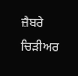ਜ਼ੈਬਰੇ
ਚਿੜੀਅਰ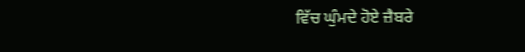ਵਿੱਚ ਘੁੰਮਦੇ ਹੋਏ ਜ਼ੈਬਰੇ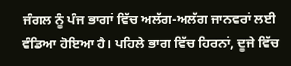ਜੰਗਲ ਨੂੰ ਪੰਜ ਭਾਗਾਂ ਵਿੱਚ ਅਲੱਗ-ਅਲੱਗ ਜਾਨਵਰਾਂ ਲਈ ਵੰਡਿਆ ਹੋਇਆ ਹੈ। ਪਹਿਲੇ ਭਾਗ ਵਿੱਚ ਹਿਰਨਾਂ, ਦੂਜੇ ਵਿੱਚ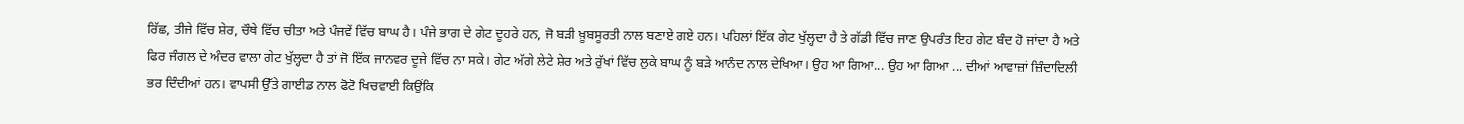ਰਿੱਛ, ਤੀਜੇ ਵਿੱਚ ਸ਼ੇਰ, ਚੌਥੇ ਵਿੱਚ ਚੀਤਾ ਅਤੇ ਪੰਜਵੇਂ ਵਿੱਚ ਬਾਘ ਹੈ। ਪੰਜੇ ਭਾਗ ਦੇ ਗੇਟ ਦੂਹਰੇ ਹਨ, ਜੋ ਬੜੀ ਖ਼ੂਬਸੂਰਤੀ ਨਾਲ ਬਣਾਏ ਗਏ ਹਨ। ਪਹਿਲਾਂ ਇੱਕ ਗੇਟ ਖੁੱਲ੍ਹਦਾ ਹੈ ਤੇ ਗੱਡੀ ਵਿੱਚ ਜਾਣ ਉਪਰੰਤ ਇਹ ਗੇਟ ਬੰਦ ਹੋ ਜਾਂਦਾ ਹੈ ਅਤੇ ਫਿਰ ਜੰਗਲ ਦੇ ਅੰਦਰ ਵਾਲਾ ਗੇਟ ਖੁੱਲ੍ਹਦਾ ਹੈ ਤਾਂ ਜੋ ਇੱਕ ਜਾਨਵਰ ਦੂਜੇ ਵਿੱਚ ਨਾ ਸਕੇ। ਗੇਟ ਅੱਗੇ ਲੇਟੇ ਸ਼ੇਰ ਅਤੇ ਰੁੱਖਾਂ ਵਿੱਚ ਲੁਕੇ ਬਾਘ ਨੂੰ ਬੜੇ ਆਨੰਦ ਨਾਲ ਦੇਖਿਆ। ਉਹ ਆ ਗਿਆ... ਉਹ ਆ ਗਿਆ ... ਦੀਆਂ ਆਵਾਜ਼ਾਂ ਜ਼ਿੰਦਾਦਿਲੀ ਭਰ ਦਿੰਦੀਆਂ ਹਨ। ਵਾਪਸੀ ਉੱਤੇ ਗਾਈਡ ਨਾਲ ਫੋਟੋ ਖਿਚਵਾਈ ਕਿਉਂਕਿ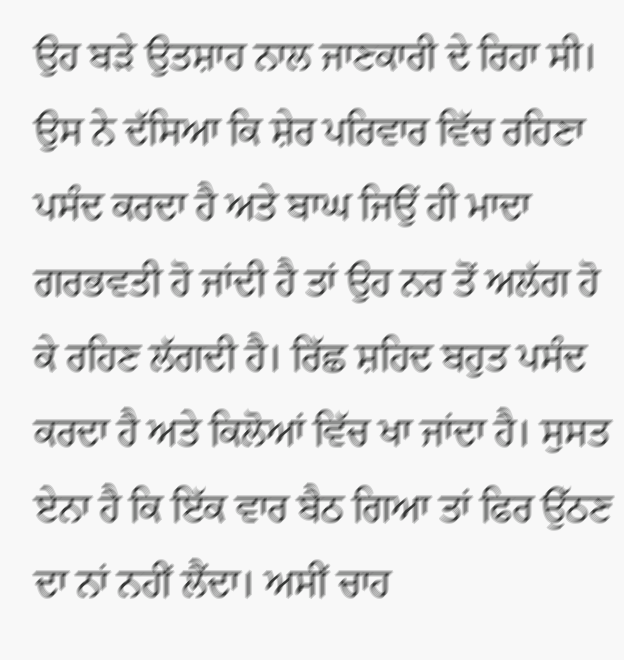ਉਹ ਬੜੇ ਉਤਸ਼ਾਹ ਨਾਲ ਜਾਣਕਾਰੀ ਦੇ ਰਿਹਾ ਸੀ। ਉਸ ਨੇ ਦੱਸਿਆ ਕਿ ਸ਼ੇਰ ਪਰਿਵਾਰ ਵਿੱਚ ਰਹਿਣਾ ਪਸੰਦ ਕਰਦਾ ਹੈ ਅਤੇ ਬਾਘ ਜਿਉਂ ਹੀ ਮਾਦਾ ਗਰਭਵਤੀ ਹੋ ਜਾਂਦੀ ਹੈ ਤਾਂ ਉਹ ਨਰ ਤੋਂ ਅਲੱਗ ਹੋ ਕੇ ਰਹਿਣ ਲੱਗਦੀ ਹੈ। ਰਿੱਛ ਸ਼ਹਿਦ ਬਹੁਤ ਪਸੰਦ ਕਰਦਾ ਹੈ ਅਤੇ ਕਿਲੋਆਂ ਵਿੱਚ ਖਾ ਜਾਂਦਾ ਹੈ। ਸੁਸਤ ਏਨਾ ਹੈ ਕਿ ਇੱਕ ਵਾਰ ਬੈਠ ਗਿਆ ਤਾਂ ਫਿਰ ਉੱਠਣ ਦਾ ਨਾਂ ਨਹੀਂ ਲੈਂਦਾ। ਅਸੀਂ ਚਾਹ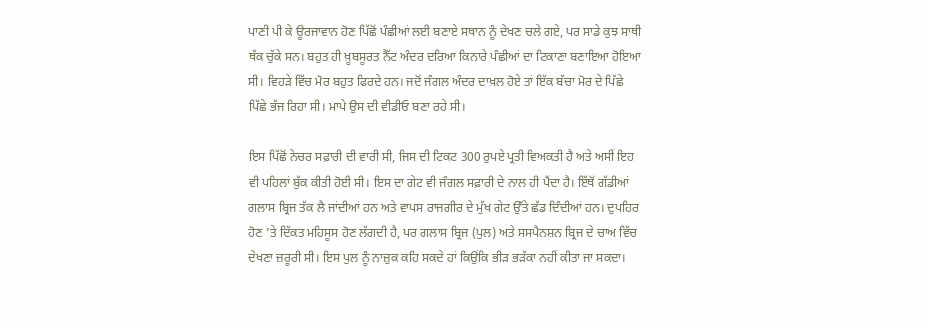ਪਾਣੀ ਪੀ ਕੇ ਊਰਜਾਵਾਨ ਹੋਣ ਪਿੱਛੋਂ ਪੰਛੀਆਂ ਲਈ ਬਣਾਏ ਸਥਾਨ ਨੂੰ ਦੇਖਣ ਚਲੇ ਗਏ, ਪਰ ਸਾਡੇ ਕੁਝ ਸਾਥੀ ਥੱਕ ਚੁੱਕੇ ਸਨ। ਬਹੁਤ ਹੀ ਖ਼ੂਬਸੂਰਤ ਨੈੱਟ ਅੰਦਰ ਦਰਿਆ ਕਿਨਾਰੇ ਪੰਛੀਆਂ ਦਾ ਟਿਕਾਣਾ ਬਣਾਇਆ ਹੋਇਆ ਸੀ। ਵਿਹੜੇ ਵਿੱਚ ਮੋਰ ਬਹੁਤ ਫਿਰਦੇ ਹਨ। ਜਦੋਂ ਜੰਗਲ ਅੰਦਰ ਦਾਖ਼ਲ ਹੋਏ ਤਾਂ ਇੱਕ ਬੱਚਾ ਮੋਰ ਦੇ ਪਿੱਛੇ ਪਿੱਛੇ ਭੱਜ ਰਿਹਾ ਸੀ। ਮਾਪੇ ਉਸ ਦੀ ਵੀਡੀਓ ਬਣਾ ਰਹੇ ਸੀ।

ਇਸ ਪਿੱਛੋਂ ਨੇਚਰ ਸਫ਼ਾਰੀ ਦੀ ਵਾਰੀ ਸੀ, ਜਿਸ ਦੀ ਟਿਕਟ 300 ਰੁਪਏ ਪ੍ਰਤੀ ਵਿਅਕਤੀ ਹੈ ਅਤੇ ਅਸੀਂ ਇਹ ਵੀ ਪਹਿਲਾਂ ਬੁੱਕ ਕੀਤੀ ਹੋਈ ਸੀ। ਇਸ ਦਾ ਗੇਟ ਵੀ ਜੰਗਲ ਸਫ਼ਾਰੀ ਦੇ ਨਾਲ ਹੀ ਪੈਂਦਾ ਹੈ। ਇੱਥੋਂ ਗੱਡੀਆਂ ਗਲਾਸ ਬ੍ਰਿਜ ਤੱਕ ਲੈ ਜਾਂਦੀਆਂ ਹਨ ਅਤੇ ਵਾਪਸ ਰਾਜਗੀਰ ਦੇ ਮੁੱਖ ਗੇਟ ਉੱਤੇ ਛੱਡ ਦਿੰਦੀਆਂ ਹਨ। ਦੁਪਹਿਰ ਹੋਣ ’ਤੇ ਦਿੱਕਤ ਮਹਿਸੂਸ ਹੋਣ ਲੱਗਦੀ ਹੈ, ਪਰ ਗਲਾਸ ਬ੍ਰਿਜ (ਪੁਲ) ਅਤੇ ਸਸਪੈਨਸ਼ਨ ਬ੍ਰਿਜ ਦੇ ਚਾਅ ਵਿੱਚ ਦੇਖਣਾ ਜ਼ਰੂਰੀ ਸੀ। ਇਸ ਪੁਲ ਨੂੰ ਨਾਜ਼ੁਕ ਕਹਿ ਸਕਦੇ ਹਾਂ ਕਿਉਂਕਿ ਭੀੜ ਭੜੱਕਾ ਨਹੀਂ ਕੀਤਾ ਜਾ ਸਕਦਾ।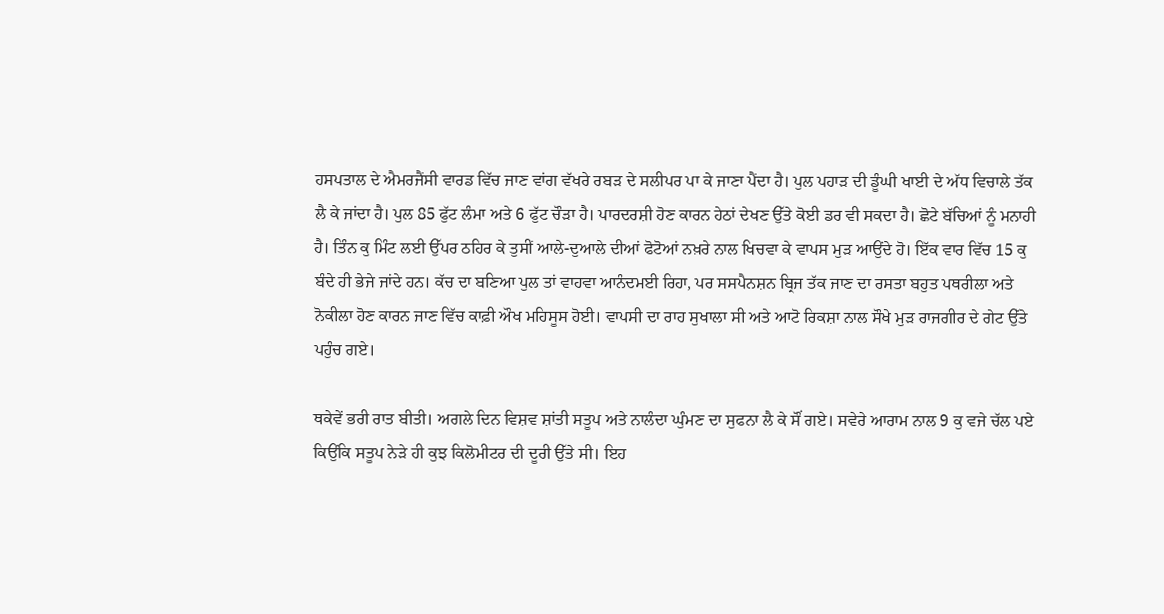ਹਸਪਤਾਲ ਦੇ ਐਮਰਜੈਂਸੀ ਵਾਰਡ ਵਿੱਚ ਜਾਣ ਵਾਂਗ ਵੱਖਰੇ ਰਬੜ ਦੇ ਸਲੀਪਰ ਪਾ ਕੇ ਜਾਣਾ ਪੈਂਦਾ ਹੈ। ਪੁਲ ਪਹਾੜ ਦੀ ਡੂੰਘੀ ਖਾਈ ਦੇ ਅੱਧ ਵਿਚਾਲੇ ਤੱਕ ਲੈ ਕੇ ਜਾਂਦਾ ਹੈ। ਪੁਲ 85 ਫੁੱਟ ਲੰਮਾ ਅਤੇ 6 ਫੁੱਟ ਚੌੜਾ ਹੈ। ਪਾਰਦਰਸ਼ੀ ਹੋਣ ਕਾਰਨ ਹੇਠਾਂ ਦੇਖਣ ਉੱਤੇ ਕੋਈ ਡਰ ਵੀ ਸਕਦਾ ਹੈ। ਛੋਟੇ ਬੱਚਿਆਂ ਨੂੰ ਮਨਾਹੀ ਹੈ। ਤਿੰਨ ਕੁ ਮਿੰਟ ਲਈ ਉੱਪਰ ਠਹਿਰ ਕੇ ਤੁਸੀਂ ਆਲੇ-ਦੁਆਲੇ ਦੀਆਂ ਫੋਟੋਆਂ ਨਖ਼ਰੇ ਨਾਲ ਖਿਚਵਾ ਕੇ ਵਾਪਸ ਮੁੜ ਆਉਂਦੇ ਹੋ। ਇੱਕ ਵਾਰ ਵਿੱਚ 15 ਕੁ ਬੰਦੇ ਹੀ ਭੇਜੇ ਜਾਂਦੇ ਹਨ। ਕੱਚ ਦਾ ਬਣਿਆ ਪੁਲ ਤਾਂ ਵਾਹਵਾ ਆਨੰਦਮਈ ਰਿਹਾ, ਪਰ ਸਸਪੈਨਸ਼ਨ ਬ੍ਰਿਜ ਤੱਕ ਜਾਣ ਦਾ ਰਸਤਾ ਬਹੁਤ ਪਥਰੀਲਾ ਅਤੇ ਨੋਕੀਲਾ ਹੋਣ ਕਾਰਨ ਜਾਣ ਵਿੱਚ ਕਾਫ਼ੀ ਔਖ ਮਹਿਸੂਸ ਹੋਈ। ਵਾਪਸੀ ਦਾ ਰਾਹ ਸੁਖਾਲਾ ਸੀ ਅਤੇ ਆਟੋ ਰਿਕਸ਼ਾ ਨਾਲ ਸੌਖੇ ਮੁੜ ਰਾਜਗੀਰ ਦੇ ਗੇਟ ਉੱਤੇ ਪਹੁੰਚ ਗਏ।

ਥਕੇਵੇਂ ਭਰੀ ਰਾਤ ਬੀਤੀ। ਅਗਲੇ ਦਿਨ ਵਿਸ਼ਵ ਸ਼ਾਂਤੀ ਸਤੂਪ ਅਤੇ ਨਾਲੰਦਾ ਘੁੰਮਣ ਦਾ ਸੁਫਨਾ ਲੈ ਕੇ ਸੌਂ ਗਏ। ਸਵੇਰੇ ਆਰਾਮ ਨਾਲ 9 ਕੁ ਵਜੇ ਚੱਲ ਪਏ ਕਿਉਂਕਿ ਸਤੂਪ ਨੇੜੇ ਹੀ ਕੁਝ ਕਿਲੋਮੀਟਰ ਦੀ ਦੂਰੀ ਉੱਤੇ ਸੀ। ਇਹ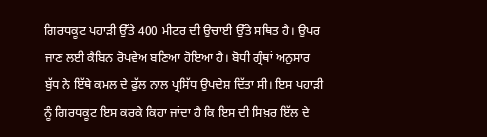ਗਿਰਧਕੂਟ ਪਹਾੜੀ ਉੱਤੇ 400 ਮੀਟਰ ਦੀ ਉਚਾਈ ਉੱਤੇ ਸਥਿਤ ਹੈ। ਉਪਰ ਜਾਣ ਲਈ ਕੈਬਿਨ ਰੋਪਵੇਅ ਬਣਿਆ ਹੋਇਆ ਹੈ। ਬੋਧੀ ਗ੍ਰੰਥਾਂ ਅਨੁਸਾਰ ਬੁੱਧ ਨੇ ਇੱਥੇ ਕਮਲ ਦੇ ਫੁੱਲ ਨਾਲ ਪ੍ਰਸਿੱਧ ਉਪਦੇਸ਼ ਦਿੱਤਾ ਸੀ। ਇਸ ਪਹਾੜੀ ਨੂੰ ਗਿਰਧਕੂਟ ਇਸ ਕਰਕੇ ਕਿਹਾ ਜਾਂਦਾ ਹੈ ਕਿ ਇਸ ਦੀ ਸਿਖ਼ਰ ਇੱਲ ਦੇ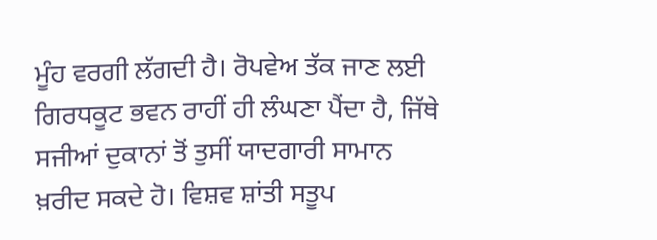ਮੂੰਹ ਵਰਗੀ ਲੱਗਦੀ ਹੈ। ਰੋਪਵੇਅ ਤੱਕ ਜਾਣ ਲਈ ਗਿਰਧਕੂਟ ਭਵਨ ਰਾਹੀਂ ਹੀ ਲੰਘਣਾ ਪੈਂਦਾ ਹੈ, ਜਿੱਥੇ ਸਜੀਆਂ ਦੁਕਾਨਾਂ ਤੋਂ ਤੁਸੀਂ ਯਾਦਗਾਰੀ ਸਾਮਾਨ ਖ਼ਰੀਦ ਸਕਦੇ ਹੋ। ਵਿਸ਼ਵ ਸ਼ਾਂਤੀ ਸਤੂਪ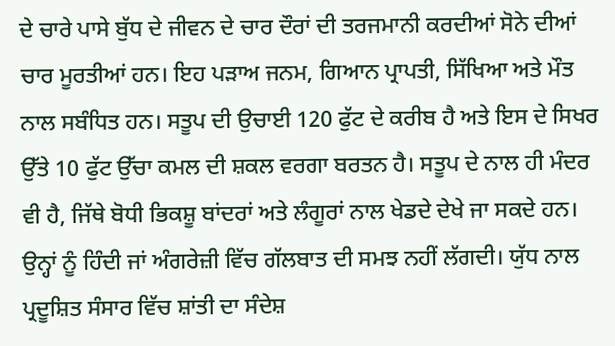ਦੇ ਚਾਰੇ ਪਾਸੇ ਬੁੱਧ ਦੇ ਜੀਵਨ ਦੇ ਚਾਰ ਦੌਰਾਂ ਦੀ ਤਰਜਮਾਨੀ ਕਰਦੀਆਂ ਸੋਨੇ ਦੀਆਂ ਚਾਰ ਮੂਰਤੀਆਂ ਹਨ। ਇਹ ਪੜਾਅ ਜਨਮ, ਗਿਆਨ ਪ੍ਰਾਪਤੀ, ਸਿੱਖਿਆ ਅਤੇ ਮੌਤ ਨਾਲ ਸਬੰਧਿਤ ਹਨ। ਸਤੂਪ ਦੀ ਉਚਾਈ 120 ਫੁੱਟ ਦੇ ਕਰੀਬ ਹੈ ਅਤੇ ਇਸ ਦੇ ਸਿਖਰ ਉੱਤੇ 10 ਫੁੱਟ ਉੱਚਾ ਕਮਲ ਦੀ ਸ਼ਕਲ ਵਰਗਾ ਬਰਤਨ ਹੈ। ਸਤੂਪ ਦੇ ਨਾਲ ਹੀ ਮੰਦਰ ਵੀ ਹੈ, ਜਿੱਥੇ ਬੋਧੀ ਭਿਕਸ਼ੂ ਬਾਂਦਰਾਂ ਅਤੇ ਲੰਗੂਰਾਂ ਨਾਲ ਖੇਡਦੇ ਦੇਖੇ ਜਾ ਸਕਦੇ ਹਨ। ਉਨ੍ਹਾਂ ਨੂੰ ਹਿੰਦੀ ਜਾਂ ਅੰਗਰੇਜ਼ੀ ਵਿੱਚ ਗੱਲਬਾਤ ਦੀ ਸਮਝ ਨਹੀਂ ਲੱਗਦੀ। ਯੁੱਧ ਨਾਲ ਪ੍ਰਦੂਸ਼ਿਤ ਸੰਸਾਰ ਵਿੱਚ ਸ਼ਾਂਤੀ ਦਾ ਸੰਦੇਸ਼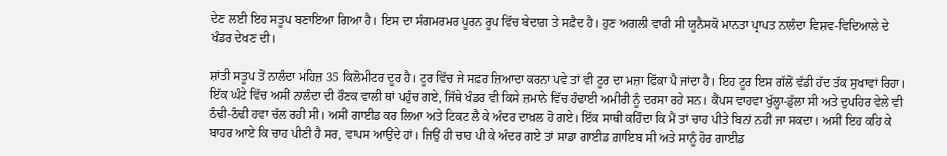ਦੇਣ ਲਈ ਇਹ ਸਤੂਪ ਬਣਾਇਆ ਗਿਆ ਹੈ। ਇਸ ਦਾ ਸੰਗਮਰਮਰ ਪੂਰਨ ਰੂਪ ਵਿੱਚ ਬੇਦਾਗ਼ ਤੇ ਸਫ਼ੈਦ ਹੈ। ਹੁਣ ਅਗਲੀ ਵਾਰੀ ਸੀ ਯੂਨੈਸਕੋ ਮਾਨਤਾ ਪ੍ਰਾਪਤ ਨਾਲੰਦਾ ਵਿਸ਼ਵ-ਵਿਦਿਆਲੇ ਦੇ ਖੰਡਰ ਦੇਖਣ ਦੀ।

ਸ਼ਾਂਤੀ ਸਤੂਪ ਤੋਂ ਨਾਲੰਦਾ ਮਹਿਜ਼ 35 ਕਿਲੋਮੀਟਰ ਦੂਰ ਹੈ। ਟੂਰ ਵਿੱਚ ਜੇ ਸਫ਼ਰ ਜ਼ਿਆਦਾ ਕਰਨਾ ਪਵੇ ਤਾਂ ਵੀ ਟੂਰ ਦਾ ਮਜ਼ਾ ਫਿੱਕਾ ਪੈ ਜਾਂਦਾ ਹੈ। ਇਹ ਟੂਰ ਇਸ ਗੱਲੋਂ ਵੱਡੀ ਹੱਦ ਤੱਕ ਸੁਖਾਵਾਂ ਰਿਹਾ। ਇੱਕ ਘੰਟੇ ਵਿੱਚ ਅਸੀਂ ਨਾਲੰਦਾ ਦੀ ਰੌਣਕ ਵਾਲੀ ਥਾਂ ਪਹੁੰਚ ਗਏ, ਜਿੱਥੇ ਖੰਡਰ ਵੀ ਕਿਸੇ ਜ਼ਮਾਨੇ ਵਿੱਚ ਹੰਢਾਈ ਅਮੀਰੀ ਨੂੰ ਦਰਸਾ ਰਹੇ ਸਨ। ਕੈਂਪਸ ਵਾਹਵਾ ਖੁੱਲ੍ਹਾ-ਡੁੱਲਾ ਸੀ ਅਤੇ ਦੁਪਹਿਰ ਵੇਲੇ ਵੀ ਠੰਢੀ-ਠੰਢੀ ਹਵਾ ਚੱਲ ਰਹੀ ਸੀ। ਅਸੀਂ ਗਾਈਡ ਕਰ ਲਿਆ ਅਤੇ ਟਿਕਟ ਲੈ ਕੇ ਅੰਦਰ ਦਾਖ਼ਲ ਹੋ ਗਏ। ਇੱਕ ਸਾਥੀ ਕਹਿੰਦਾ ਕਿ ਮੈਂ ਤਾਂ ਚਾਹ ਪੀਤੇ ਬਿਨਾਂ ਨਹੀਂ ਜਾ ਸਕਦਾ। ਅਸੀਂ ਇਹ ਕਹਿ ਕੇ ਬਾਹਰ ਆਏ ਕਿ ਚਾਹ ਪੀਣੀ ਹੈ ਸਰ, ਵਾਪਸ ਆਉਂਦੇ ਹਾਂ। ਜਿਉਂ ਹੀ ਚਾਹ ਪੀ ਕੇ ਅੰਦਰ ਗਏ ਤਾਂ ਸਾਡਾ ਗਾਈਡ ਗ਼ਾਇਬ ਸੀ ਅਤੇ ਸਾਨੂੰ ਹੋਰ ਗਾਈਡ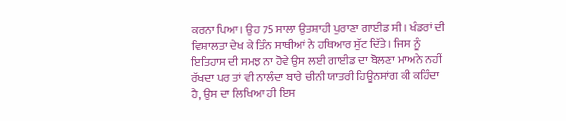ਕਰਨਾ ਪਿਆ। ਉਹ 75 ਸਾਲਾ ਉਤਸ਼ਾਹੀ ਪੁਰਾਣਾ ਗਾਈਡ ਸੀ। ਖੰਡਰਾਂ ਦੀ ਵਿਸ਼ਾਲਤਾ ਦੇਖ ਕੇ ਤਿੰਨ ਸਾਥੀਆਂ ਨੇ ਹਥਿਆਰ ਸੁੱਟ ਦਿੱਤੇ। ਜਿਸ ਨੂੰ ਇਤਿਹਾਸ ਦੀ ਸਮਝ ਨਾ ਹੋਵੇ ਉਸ ਲਈ ਗਾਈਡ ਦਾ ਬੋਲਣਾ ਮਾਅਨੇ ਨਹੀਂ ਰੱਖਦਾ ਪਰ ਤਾਂ ਵੀ ਨਾਲੰਦਾ ਬਾਰੇ ਚੀਨੀ ਯਾਤਰੀ ਹਿਊਨਸਾਂਗ ਕੀ ਕਹਿੰਦਾ ਹੈ, ਉਸ ਦਾ ਲਿਖਿਆ ਹੀ ਇਸ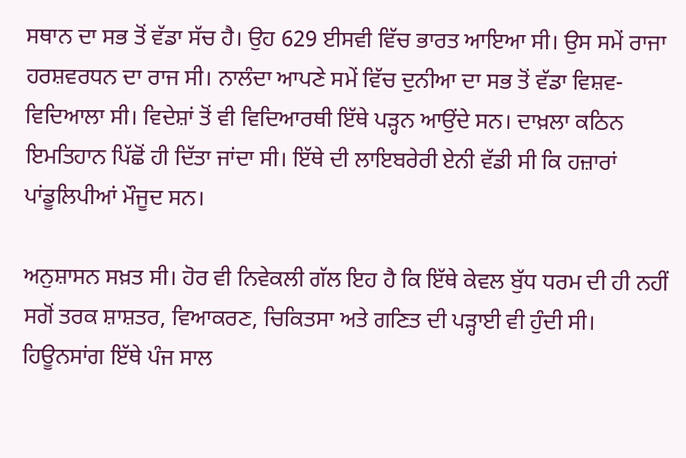ਸਥਾਨ ਦਾ ਸਭ ਤੋਂ ਵੱਡਾ ਸੱਚ ਹੈ। ਉਹ 629 ਈਸਵੀ ਵਿੱਚ ਭਾਰਤ ਆਇਆ ਸੀ। ਉਸ ਸਮੇਂ ਰਾਜਾ ਹਰਸ਼ਵਰਧਨ ਦਾ ਰਾਜ ਸੀ। ਨਾਲੰਦਾ ਆਪਣੇ ਸਮੇਂ ਵਿੱਚ ਦੁਨੀਆ ਦਾ ਸਭ ਤੋਂ ਵੱਡਾ ਵਿਸ਼ਵ-ਵਿਦਿਆਲਾ ਸੀ। ਵਿਦੇਸ਼ਾਂ ਤੋਂ ਵੀ ਵਿਦਿਆਰਥੀ ਇੱਥੇ ਪੜ੍ਹਨ ਆਉਂਦੇ ਸਨ। ਦਾਖ਼ਲਾ ਕਠਿਨ ਇਮਤਿਹਾਨ ਪਿੱਛੋਂ ਹੀ ਦਿੱਤਾ ਜਾਂਦਾ ਸੀ। ਇੱਥੇ ਦੀ ਲਾਇਬਰੇਰੀ ਏਨੀ ਵੱਡੀ ਸੀ ਕਿ ਹਜ਼ਾਰਾਂ ਪਾਂਡੂਲਿਪੀਆਂ ਮੌਜੂਦ ਸਨ।

ਅਨੁਸ਼ਾਸਨ ਸਖ਼ਤ ਸੀ। ਹੋਰ ਵੀ ਨਿਵੇਕਲੀ ਗੱਲ ਇਹ ਹੈ ਕਿ ਇੱਥੇ ਕੇਵਲ ਬੁੱਧ ਧਰਮ ਦੀ ਹੀ ਨਹੀਂ ਸਗੋਂ ਤਰਕ ਸ਼ਾਸ਼ਤਰ, ਵਿਆਕਰਣ, ਚਿਕਿਤਸਾ ਅਤੇ ਗਣਿਤ ਦੀ ਪੜ੍ਹਾਈ ਵੀ ਹੁੰਦੀ ਸੀ। ਹਿਊਨਸਾਂਗ ਇੱਥੇ ਪੰਜ ਸਾਲ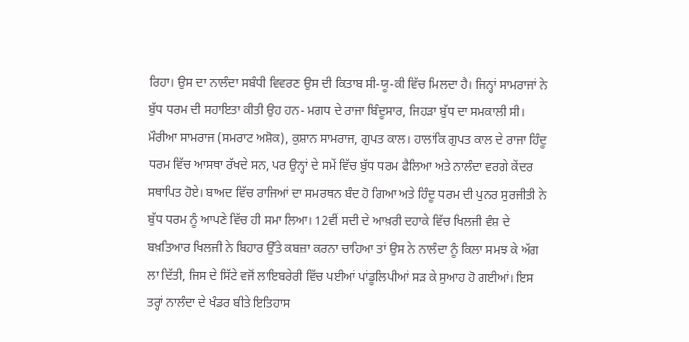ਰਿਹਾ। ਉਸ ਦਾ ਨਾਲੰਦਾ ਸਬੰਧੀ ਵਿਵਰਣ ਉਸ ਦੀ ਕਿਤਾਬ ਸੀ-ਯੂ-ਕੀ ਵਿੱਚ ਮਿਲਦਾ ਹੈ। ਜਿਨ੍ਹਾਂ ਸਾਮਰਾਜਾਂ ਨੇ ਬੁੱਧ ਧਰਮ ਦੀ ਸਹਾਇਤਾ ਕੀਤੀ ਉਹ ਹਨ- ਮਗਧ ਦੇ ਰਾਜਾ ਬਿੰਦੂਸਾਰ, ਜਿਹੜਾ ਬੁੱਧ ਦਾ ਸਮਕਾਲੀ ਸੀ। ਮੌਰੀਆ ਸਾਮਰਾਜ (ਸਮਰਾਟ ਅਸ਼ੋਕ), ਕੁਸ਼ਾਨ ਸਾਮਰਾਜ, ਗੁਪਤ ਕਾਲ। ਹਾਲਾਂਕਿ ਗੁਪਤ ਕਾਲ ਦੇ ਰਾਜਾ ਹਿੰਦੂ ਧਰਮ ਵਿੱਚ ਆਸਥਾ ਰੱਖਦੇ ਸਨ, ਪਰ ਉਨ੍ਹਾਂ ਦੇ ਸਮੇਂ ਵਿੱਚ ਬੁੱਧ ਧਰਮ ਫੈਲਿਆ ਅਤੇ ਨਾਲੰਦਾ ਵਰਗੇ ਕੇਂਦਰ ਸਥਾਪਿਤ ਹੋਏ। ਬਾਅਦ ਵਿੱਚ ਰਾਜਿਆਂ ਦਾ ਸਮਰਥਨ ਬੰਦ ਹੋ ਗਿਆ ਅਤੇ ਹਿੰਦੂ ਧਰਮ ਦੀ ਪੁਨਰ ਸੁਰਜੀਤੀ ਨੇ ਬੁੱਧ ਧਰਮ ਨੂੰ ਆਪਣੇ ਵਿੱਚ ਹੀ ਸਮਾ ਲਿਆ। 12ਵੀਂ ਸਦੀ ਦੇ ਆਖ਼ਰੀ ਦਹਾਕੇ ਵਿੱਚ ਖਿਲਜੀ ਵੰਸ਼ ਦੇ ਬਖ਼ਤਿਆਰ ਖਿਲਜੀ ਨੇ ਬਿਹਾਰ ਉੱਤੇ ਕਬਜ਼ਾ ਕਰਨਾ ਚਾਹਿਆ ਤਾਂ ਉਸ ਨੇ ਨਾਲੰਦਾ ਨੂੰ ਕਿਲਾ ਸਮਝ ਕੇ ਅੱਗ ਲਾ ਦਿੱਤੀ, ਜਿਸ ਦੇ ਸਿੱਟੇ ਵਜੋਂ ਲਾਇਬਰੇਰੀ ਵਿੱਚ ਪਈਆਂ ਪਾਂਡੂਲਿਪੀਆਂ ਸੜ ਕੇ ਸੁਆਹ ਹੋ ਗਈਆਂ। ਇਸ ਤਰ੍ਹਾਂ ਨਾਲੰਦਾ ਦੇ ਖੰਡਰ ਬੀਤੇ ਇਤਿਹਾਸ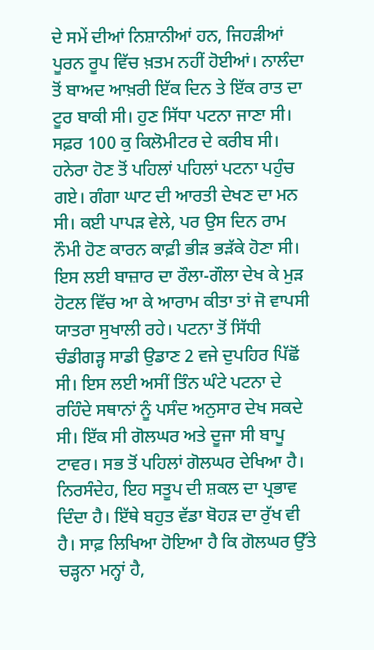ਦੇ ਸਮੇਂ ਦੀਆਂ ਨਿਸ਼ਾਨੀਆਂ ਹਨ, ਜਿਹੜੀਆਂ ਪੂਰਨ ਰੂਪ ਵਿੱਚ ਖ਼ਤਮ ਨਹੀਂ ਹੋਈਆਂ। ਨਾਲੰਦਾ ਤੋਂ ਬਾਅਦ ਆਖ਼ਰੀ ਇੱਕ ਦਿਨ ਤੇ ਇੱਕ ਰਾਤ ਦਾ ਟੂਰ ਬਾਕੀ ਸੀ। ਹੁਣ ਸਿੱਧਾ ਪਟਨਾ ਜਾਣਾ ਸੀ। ਸਫ਼ਰ 100 ਕੁ ਕਿਲੋਮੀਟਰ ਦੇ ਕਰੀਬ ਸੀ। ਹਨੇਰਾ ਹੋਣ ਤੋਂ ਪਹਿਲਾਂ ਪਹਿਲਾਂ ਪਟਨਾ ਪਹੁੰਚ ਗਏ। ਗੰਗਾ ਘਾਟ ਦੀ ਆਰਤੀ ਦੇਖਣ ਦਾ ਮਨ ਸੀ। ਕਈ ਪਾਪੜ ਵੇਲੇ, ਪਰ ਉਸ ਦਿਨ ਰਾਮ ਨੌਮੀ ਹੋਣ ਕਾਰਨ ਕਾਫ਼ੀ ਭੀੜ ਭੜੱਕੇ ਹੋਣਾ ਸੀ। ਇਸ ਲਈ ਬਾਜ਼ਾਰ ਦਾ ਰੌਲਾ-ਗੌਲਾ ਦੇਖ ਕੇ ਮੁੜ ਹੋਟਲ ਵਿੱਚ ਆ ਕੇ ਆਰਾਮ ਕੀਤਾ ਤਾਂ ਜੋ ਵਾਪਸੀ ਯਾਤਰਾ ਸੁਖਾਲੀ ਰਹੇ। ਪਟਨਾ ਤੋਂ ਸਿੱਧੀ ਚੰਡੀਗੜ੍ਹ ਸਾਡੀ ਉਡਾਣ 2 ਵਜੇ ਦੁਪਹਿਰ ਪਿੱਛੋਂ ਸੀ। ਇਸ ਲਈ ਅਸੀਂ ਤਿੰਨ ਘੰਟੇ ਪਟਨਾ ਦੇ ਰਹਿੰਦੇ ਸਥਾਨਾਂ ਨੂੰ ਪਸੰਦ ਅਨੁਸਾਰ ਦੇਖ ਸਕਦੇ ਸੀ। ਇੱਕ ਸੀ ਗੋਲਘਰ ਅਤੇ ਦੂਜਾ ਸੀ ਬਾਪੂ ਟਾਵਰ। ਸਭ ਤੋਂ ਪਹਿਲਾਂ ਗੋਲਘਰ ਦੇਖਿਆ ਹੈ। ਨਿਰਸੰਦੇਹ, ਇਹ ਸਤੂਪ ਦੀ ਸ਼ਕਲ ਦਾ ਪ੍ਰਭਾਵ ਦਿੰਦਾ ਹੈ। ਇੱਥੇ ਬਹੁਤ ਵੱਡਾ ਬੋਹੜ ਦਾ ਰੁੱਖ ਵੀ ਹੈ। ਸਾਫ਼ ਲਿਖਿਆ ਹੋਇਆ ਹੈ ਕਿ ਗੋਲਘਰ ਉੱਤੇ ਚੜ੍ਹਨਾ ਮਨ੍ਹਾਂ ਹੈ,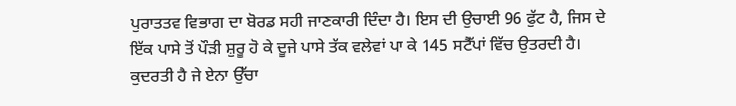ਪੁਰਾਤਤਵ ਵਿਭਾਗ ਦਾ ਬੋਰਡ ਸਹੀ ਜਾਣਕਾਰੀ ਦਿੰਦਾ ਹੈ। ਇਸ ਦੀ ਉਚਾਈ 96 ਫੁੱਟ ਹੈ, ਜਿਸ ਦੇ ਇੱਕ ਪਾਸੇ ਤੋਂ ਪੌੜੀ ਸ਼ੁਰੂ ਹੋ ਕੇ ਦੂਜੇ ਪਾਸੇ ਤੱਕ ਵਲੇਵਾਂ ਪਾ ਕੇ 145 ਸਟੈੱਪਾਂ ਵਿੱਚ ਉਤਰਦੀ ਹੈ। ਕੁਦਰਤੀ ਹੈ ਜੇ ਏਨਾ ਉੱਚਾ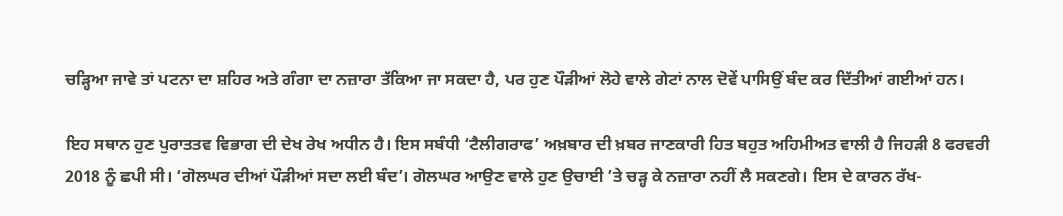ਚੜ੍ਹਿਆ ਜਾਵੇ ਤਾਂ ਪਟਨਾ ਦਾ ਸ਼ਹਿਰ ਅਤੇ ਗੰਗਾ ਦਾ ਨਜ਼ਾਰਾ ਤੱਕਿਆ ਜਾ ਸਕਦਾ ਹੈ, ਪਰ ਹੁਣ ਪੌੜੀਆਂ ਲੋਹੇ ਵਾਲੇ ਗੇਟਾਂ ਨਾਲ ਦੋਵੇਂ ਪਾਸਿਉਂ ਬੰਦ ਕਰ ਦਿੱਤੀਆਂ ਗਈਆਂ ਹਨ।

ਇਹ ਸਥਾਨ ਹੁਣ ਪੁਰਾਤਤਵ ਵਿਭਾਗ ਦੀ ਦੇਖ ਰੇਖ ਅਧੀਨ ਹੈ। ਇਸ ਸਬੰਧੀ ‘ਟੈਲੀਗਰਾਫ’ ਅਖ਼ਬਾਰ ਦੀ ਖ਼ਬਰ ਜਾਣਕਾਰੀ ਹਿਤ ਬਹੁਤ ਅਹਿਮੀਅਤ ਵਾਲੀ ਹੈ ਜਿਹੜੀ 8 ਫਰਵਰੀ 2018 ਨੂੰ ਛਪੀ ਸੀ। ‘ਗੋਲਘਰ ਦੀਆਂ ਪੌੜੀਆਂ ਸਦਾ ਲਈ ਬੰਦ’। ਗੋਲਘਰ ਆਉਣ ਵਾਲੇ ਹੁਣ ਉਚਾਈ ’ਤੇ ਚੜ੍ਹ ਕੇ ਨਜ਼ਾਰਾ ਨਹੀਂ ਲੈ ਸਕਣਗੇ। ਇਸ ਦੇ ਕਾਰਨ ਰੱਖ-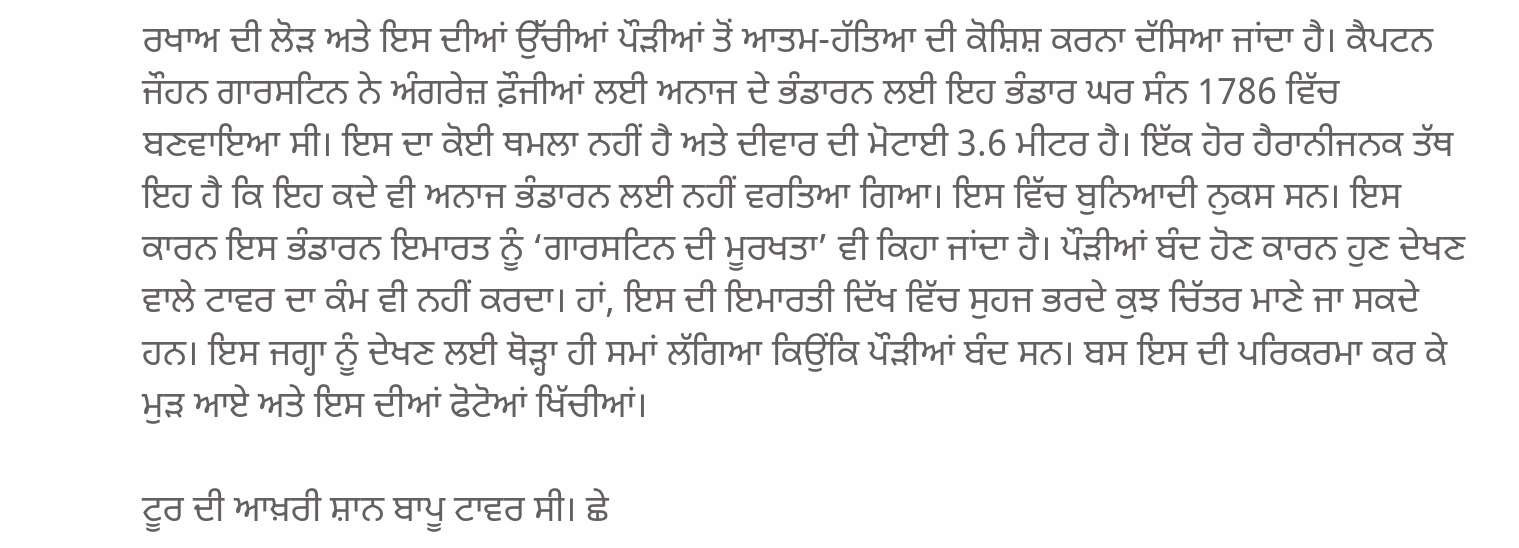ਰਖਾਅ ਦੀ ਲੋੜ ਅਤੇ ਇਸ ਦੀਆਂ ਉੱਚੀਆਂ ਪੌੜੀਆਂ ਤੋਂ ਆਤਮ-ਹੱਤਿਆ ਦੀ ਕੋਸ਼ਿਸ਼ ਕਰਨਾ ਦੱਸਿਆ ਜਾਂਦਾ ਹੈ। ਕੈਪਟਨ ਜੌਹਨ ਗਾਰਸਟਿਨ ਨੇ ਅੰਗਰੇਜ਼ ਫ਼ੌਜੀਆਂ ਲਈ ਅਨਾਜ ਦੇ ਭੰਡਾਰਨ ਲਈ ਇਹ ਭੰਡਾਰ ਘਰ ਸੰਨ 1786 ਵਿੱਚ ਬਣਵਾਇਆ ਸੀ। ਇਸ ਦਾ ਕੋਈ ਥਮਲਾ ਨਹੀਂ ਹੈ ਅਤੇ ਦੀਵਾਰ ਦੀ ਮੋਟਾਈ 3.6 ਮੀਟਰ ਹੈ। ਇੱਕ ਹੋਰ ਹੈਰਾਨੀਜਨਕ ਤੱਥ ਇਹ ਹੈ ਕਿ ਇਹ ਕਦੇ ਵੀ ਅਨਾਜ ਭੰਡਾਰਨ ਲਈ ਨਹੀਂ ਵਰਤਿਆ ਗਿਆ। ਇਸ ਵਿੱਚ ਬੁਨਿਆਦੀ ਨੁਕਸ ਸਨ। ਇਸ ਕਾਰਨ ਇਸ ਭੰਡਾਰਨ ਇਮਾਰਤ ਨੂੰ ‘ਗਾਰਸਟਿਨ ਦੀ ਮੂਰਖਤਾ’ ਵੀ ਕਿਹਾ ਜਾਂਦਾ ਹੈ। ਪੌੜੀਆਂ ਬੰਦ ਹੋਣ ਕਾਰਨ ਹੁਣ ਦੇਖਣ ਵਾਲੇ ਟਾਵਰ ਦਾ ਕੰਮ ਵੀ ਨਹੀਂ ਕਰਦਾ। ਹਾਂ, ਇਸ ਦੀ ਇਮਾਰਤੀ ਦਿੱਖ ਵਿੱਚ ਸੁਹਜ ਭਰਦੇ ਕੁਝ ਚਿੱਤਰ ਮਾਣੇ ਜਾ ਸਕਦੇ ਹਨ। ਇਸ ਜਗ੍ਹਾ ਨੂੰ ਦੇਖਣ ਲਈ ਥੋੜ੍ਹਾ ਹੀ ਸਮਾਂ ਲੱਗਿਆ ਕਿਉਂਕਿ ਪੌੜੀਆਂ ਬੰਦ ਸਨ। ਬਸ ਇਸ ਦੀ ਪਰਿਕਰਮਾ ਕਰ ਕੇ ਮੁੜ ਆਏ ਅਤੇ ਇਸ ਦੀਆਂ ਫੋਟੋਆਂ ਖਿੱਚੀਆਂ।

ਟੂਰ ਦੀ ਆਖ਼ਰੀ ਸ਼ਾਨ ਬਾਪੂ ਟਾਵਰ ਸੀ। ਛੇ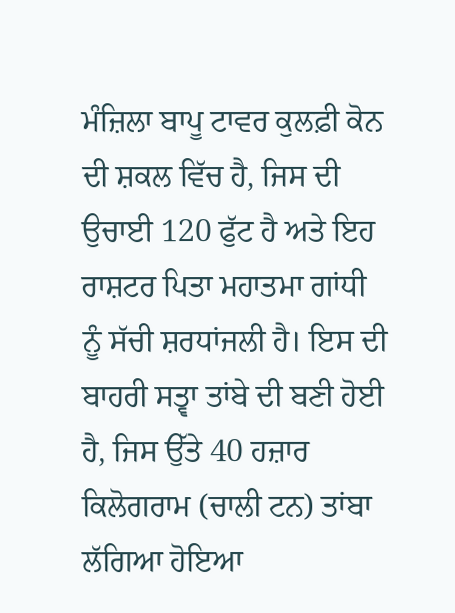ਮੰਜ਼ਿਲਾ ਬਾਪੂ ਟਾਵਰ ਕੁਲਫ਼ੀ ਕੋਨ ਦੀ ਸ਼ਕਲ ਵਿੱਚ ਹੈ, ਜਿਸ ਦੀ ਉਚਾਈ 120 ਫੁੱਟ ਹੈ ਅਤੇ ਇਹ ਰਾਸ਼ਟਰ ਪਿਤਾ ਮਹਾਤਮਾ ਗਾਂਧੀ ਨੂੰ ਸੱਚੀ ਸ਼ਰਧਾਂਜਲੀ ਹੈ। ਇਸ ਦੀ ਬਾਹਰੀ ਸਤ੍ਵਾ ਤਾਂਬੇ ਦੀ ਬਣੀ ਹੋਈ ਹੈ, ਜਿਸ ਉੱਤੇ 40 ਹਜ਼ਾਰ ਕਿਲੋਗਰਾਮ (ਚਾਲੀ ਟਨ) ਤਾਂਬਾ ਲੱਗਿਆ ਹੋਇਆ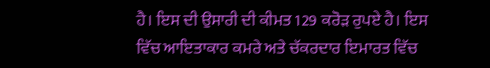ਹੈ। ਇਸ ਦੀ ਉਸਾਰੀ ਦੀ ਕੀਮਤ 129 ਕਰੋੜ ਰੁਪਏ ਹੈ। ਇਸ ਵਿੱਚ ਆਇਤਾਕਾਰ ਕਮਰੇ ਅਤੇ ਚੱਕਰਦਾਰ ਇਮਾਰਤ ਵਿੱਚ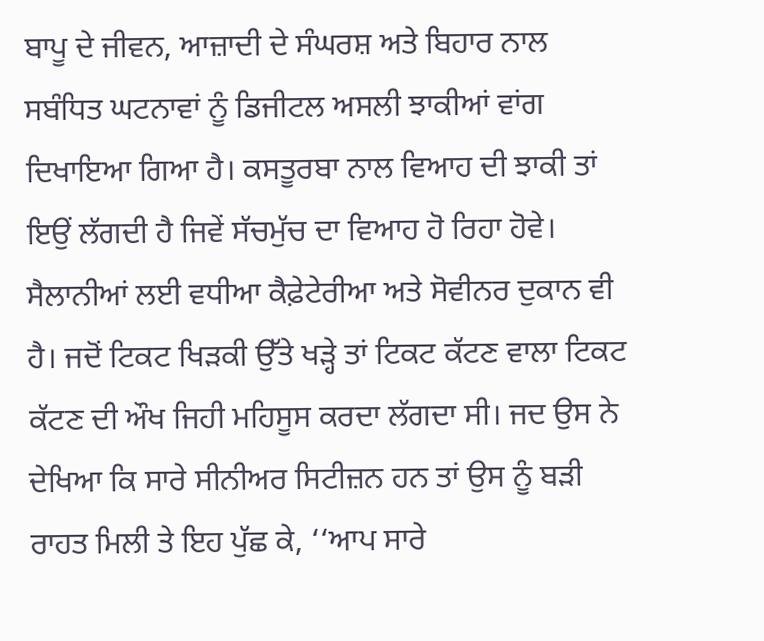ਬਾਪੂ ਦੇ ਜੀਵਨ, ਆਜ਼ਾਦੀ ਦੇ ਸੰਘਰਸ਼ ਅਤੇ ਬਿਹਾਰ ਨਾਲ ਸਬੰਧਿਤ ਘਟਨਾਵਾਂ ਨੂੰ ਡਿਜੀਟਲ ਅਸਲੀ ਝਾਕੀਆਂ ਵਾਂਗ ਦਿਖਾਇਆ ਗਿਆ ਹੈ। ਕਸਤੂਰਬਾ ਨਾਲ ਵਿਆਹ ਦੀ ਝਾਕੀ ਤਾਂ ਇਉਂ ਲੱਗਦੀ ਹੈ ਜਿਵੇਂ ਸੱਚਮੁੱਚ ਦਾ ਵਿਆਹ ਹੋ ਰਿਹਾ ਹੋਵੇ। ਸੈਲਾਨੀਆਂ ਲਈ ਵਧੀਆ ਕੈਫ਼ੇਟੇਰੀਆ ਅਤੇ ਸੋਵੀਨਰ ਦੁਕਾਨ ਵੀ ਹੈ। ਜਦੋਂ ਟਿਕਟ ਖਿੜਕੀ ਉੱਤੇ ਖੜ੍ਹੇ ਤਾਂ ਟਿਕਟ ਕੱਟਣ ਵਾਲਾ ਟਿਕਟ ਕੱਟਣ ਦੀ ਔਖ ਜਿਹੀ ਮਹਿਸੂਸ ਕਰਦਾ ਲੱਗਦਾ ਸੀ। ਜਦ ਉਸ ਨੇ ਦੇਖਿਆ ਕਿ ਸਾਰੇ ਸੀਨੀਅਰ ਸਿਟੀਜ਼ਨ ਹਨ ਤਾਂ ਉਸ ਨੂੰ ਬੜੀ ਰਾਹਤ ਮਿਲੀ ਤੇ ਇਹ ਪੁੱਛ ਕੇ, ‘‘ਆਪ ਸਾਰੇ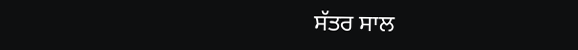ਸੱਤਰ ਸਾਲ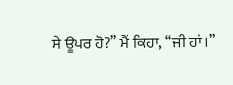ਸੇ ਊਪਰ ਹੋ?’’ ਮੈਂ ਕਿਹਾ, ‘‘ਜੀ ਹਾਂ।’’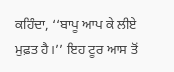ਕਹਿੰਦਾ, ‘‘ਬਾਪੂ ਆਪ ਕੇ ਲੀਏ ਮੁਫ਼ਤ ਹੈ।’’ ਇਹ ਟੂਰ ਆਸ ਤੋਂ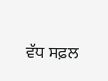ਵੱਧ ਸਫ਼ਲ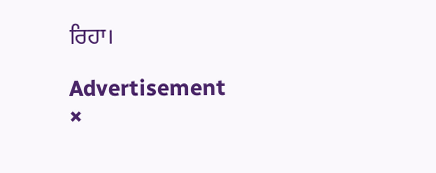ਰਿਹਾ।

Advertisement
×